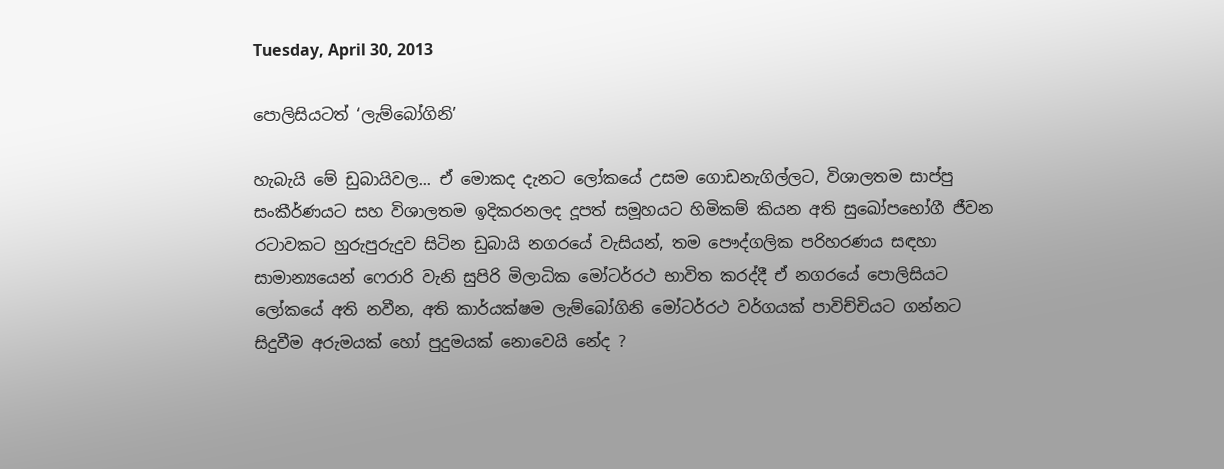Tuesday, April 30, 2013

පොලිසියටත් ‘ලැම්බෝගිනි’

හැබැයි මේ ඩුබායිවල... ඒ මොකද දැනට ලෝකයේ උසම ගොඩනැගිල්ලට, විශාලතම සාප්පු සංකීර්ණයට සහ විශාලතම ඉදිකරනලද දූපත් සමූහයට හිමිකම් කියන අති සුඛෝපභෝගී ජීවන රටාවකට හුරුපුරුදුව සිටින ඩුබායි නගරයේ වැසියන්, තම පෞද්ගලික පරිහරණය සඳහා සාමාන්‍යයෙන් ෆෙරාරි වැනි සුපිරි මිලාධික මෝටර්රථ භාවිත කරද්දී ඒ නගරයේ පොලිසියට ලෝකයේ අති නවීන, අති කාර්යක්ෂම ලැම්බෝගිනි මෝටර්රථ වර්ගයක් පාවිච්චියට ගන්නට සිදුවීම අරුමයක් හෝ පුදුමයක් නොවෙයි නේද ?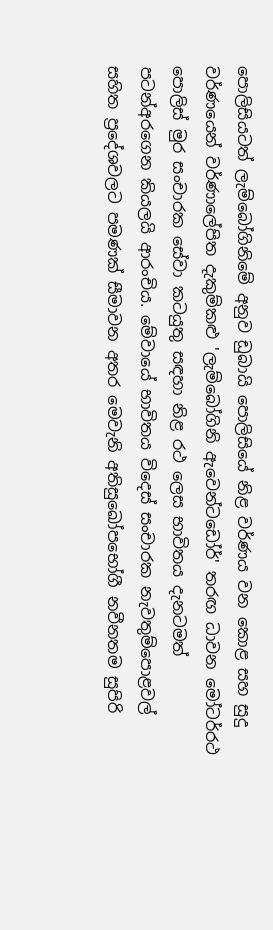පොලිසියටත් ලැම්බෝගිනිමේ අනුව ඩුබායි පොලිසියේ නිළ වර්ණය වන කොළ සහ සුදු වර්ණයෙන් වර්ණාලේපිත දැකුම්කළු 'ලැම්බෝගිනි ඇවෙන්ටඩෝර්' තරඟ ධාවන මෝටර්රථ පොලිස් මුර සංචාරක සේවා කටයුතු සඳහා නිළ රථ ලෙස භාවිතය දැනටමත් පටන්අරගෙන කියලයි ආරංචිය. මේවායේ භාවිතය විදෙස් සංචාරක නැවතුම්පොළවල් සහිත ප්‍රදේශවලට පමණක් සීමාවන අතර මෙවැනි අතිසුඛෝපභෝගී නවීනතම සුපිරි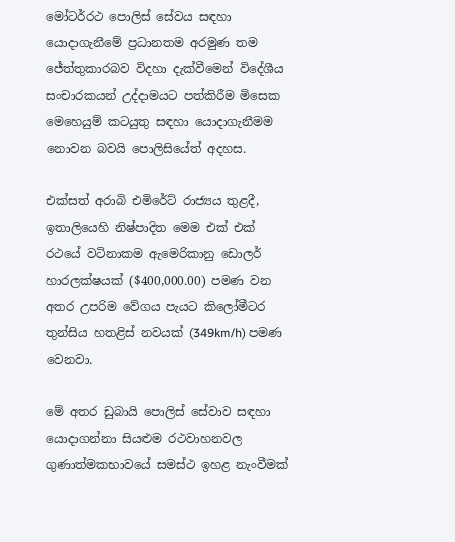මෝටර්රථ පොලිස් සේවය සඳහා යොදාගැනීමේ ප්‍රධානතම අරමුණ තම ජේත්තුකාරබව විදහා දැක්වීමෙන් විදේශීය සංචාරකයන් උද්දාමයට පත්කිරීම මිසෙක මෙහෙයුම් කටයුතු සඳහා යොදාගැනීමම නොවන බවයි පොලිසියේත් අදහස.

එක්සත් අරාබි එමිරේට් රාජ්‍යය තුළදී, ඉතාලියෙහි නිෂ්පාදිත මෙම එක් එක් රථයේ වටිනාකම ඇමෙරිකානු ඩොලර් හාරලක්ෂයක් ($400,000.00) පමණ වන අතර උපරිම වේගය පැයට කිලෝමීටර තුන්සිය හතළිස් නවයක් (349km/h) පමණ වෙනවා.

මේ අතර ඩුබායි පොලිස් සේවාව සඳහා යොදාගන්නා සියළුම රථවාහනවල ගුණාත්මකභාවයේ සමස්ථ ඉහළ නැංවීමක්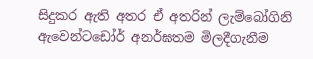සිදුකර ඇති අතර ඒ අතරින් ලැම්බෝගිනි ඇවෙන්ටඩෝර් අනර්ඝතම මිලදීගැනීම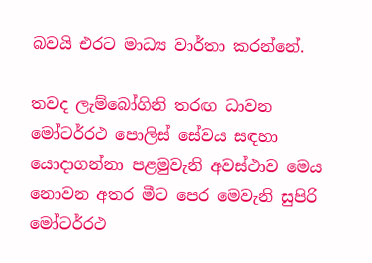බවයි එරට‍ මාධ්‍ය වාර්තා කරන්නේ.

තවද ලැම්බෝගිනි තරඟ ධාවන මෝටර්රථ පොලිස් සේවය සඳහා යොදාගන්නා පළමුවැනි අවස්ථාව මෙය නොවන අතර මීට පෙර මෙවැනි සුපිරි මෝටර්රථ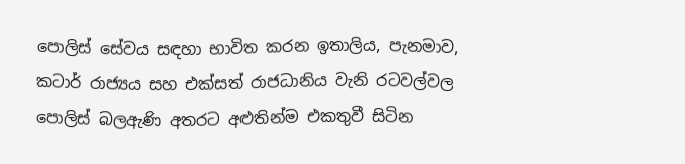පොලිස් සේවය සඳහා භාවිත කරන ඉතාලිය, පැනමාව, කටාර් රාජ්‍යය සහ එක්සත් රාජධානිය වැනි රටවල්වල පොලිස් බලඇණි අතරට අළුතින්ම එකතුවී සිටින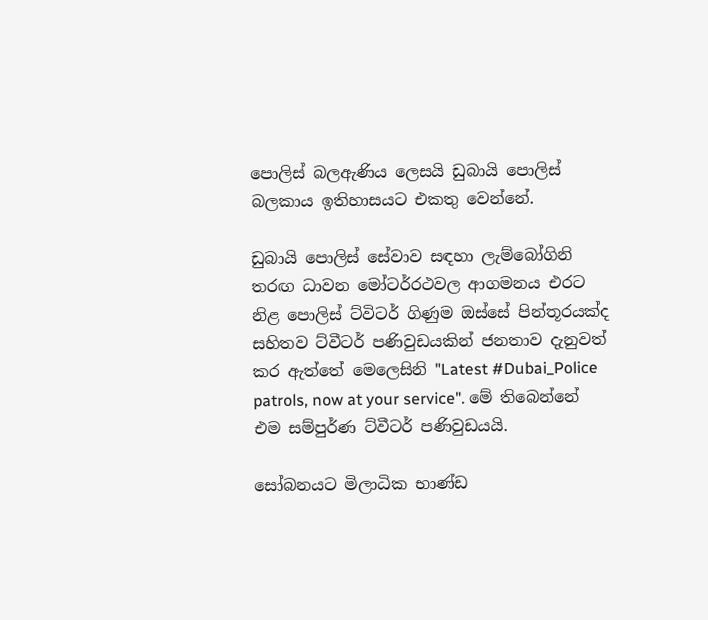පොලිස් බලඇණිය ලෙසයි ඩුබායි පොලිස් බලකාය ඉතිහාසයට එකතු වෙන්නේ.

ඩුබායි පොලිස් සේවාව සඳහා ලැම්බෝගිනි තරඟ ධාවන මෝටර්රථවල ආගමනය එරට නිළ පොලිස් ට්විටර් ගිණුම ඔස්සේ පින්තූරයක්ද සහිතව ට්වීටර් පණිවුඩයකින් ජනතාව දැනුවත් කර ඇත්තේ මෙලෙසිනි "Latest #Dubai_Police patrols, now at your service". මේ තිබෙන්නේ එම සම්පුර්ණ ට්වීටර් පණිවුඩයයි.

සෝබනයට මිලාධික භාණ්ඩ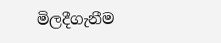මිලදීගැනීම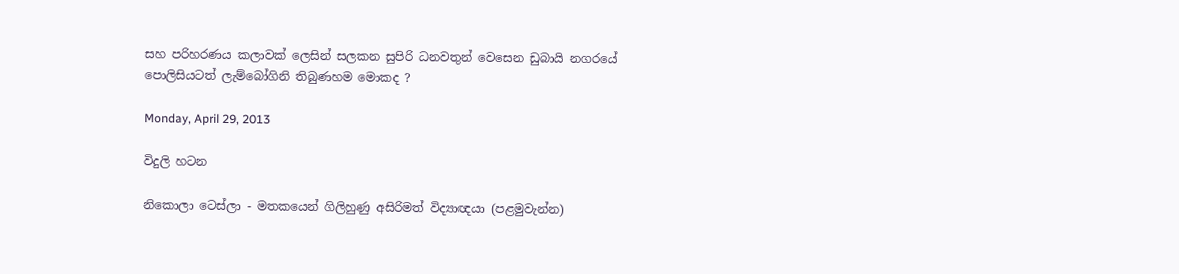සහ පරිහරණය කලාවක් ලෙසින් සලකන සුපිරි ධනවතුන් වෙසෙන ඩුබායි නගරයේ පොලිසියටත් ලැම්බෝගිනි තිබුණහම මොකද ?

Monday, April 29, 2013

විදුලි හටන

නිකොලා ටෙස්ලා - මතකයෙන් ගිලිහුණු අසිරිමත් විද්‍යාඥයා (පළමුවැන්න)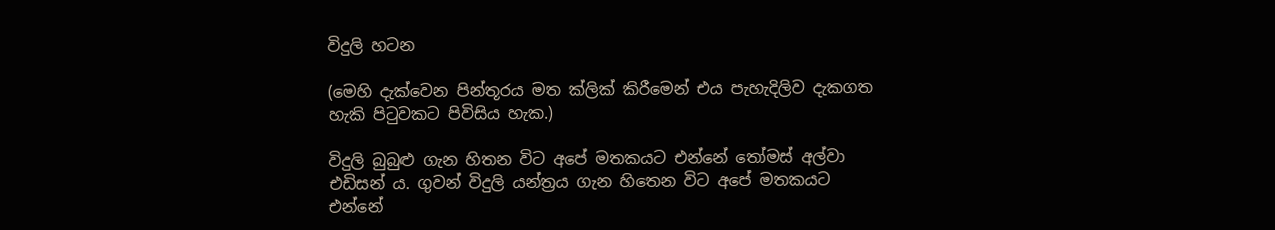විදුලි හටන

(මෙහි දැක්වෙන පින්තූරය මත ක්ලික් කිරීමෙන් එය පැහැදිලිව දැකගත හැකි පිටුවකට පිවිසිය හැක.)

විදුලි බුබුළු ගැන හිතන විට අපේ මතකයට එන්නේ තෝමස් අල්වා එඩිසන් ය. ගුවන් විදුලි යන්ත්‍රය ගැන හිතෙන විට අපේ මතකයට එන්නේ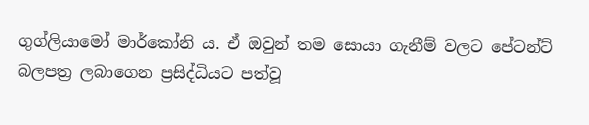ගුග්ලියාමෝ මාර්කෝනි ය. ඒ ඔවුන් තම සොයා ගැනීම් වලට පේටන්ට් බලපත්‍ර ලබාගෙන ප්‍රසිද්ධියට පත්වූ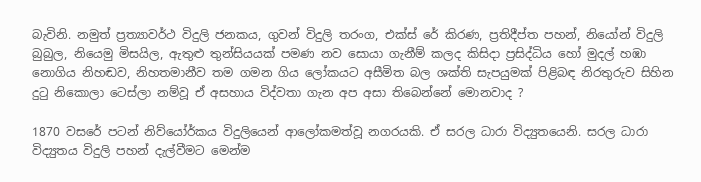බැවිනි. නමුත් ප්‍රත්‍යාවර්ථ විදුලි ජනකය, ගුවන් විදුලි තරංග, එක්ස් රේ කිරණ, ප්‍රතිදීප්ත පහන්, නියෝන් විදුලි බුබුල, නියෙමු මිසයිල, ඇතුළු තුන්සියයක් පමණ නව සොයා ගැනීම් කලද කිසිදා ප්‍රසිද්ධිය හෝ මුදල් හඹා නොගිය නිහඬව, නිහතමානීව තම ගමන ගිය ලෝකයට අසීමිත බල ශක්ති සැපයුමක් පිළිබඳ නිරතුරුව සිහින දුටු නිකොලා ටෙස්ලා නම්වූ ඒ අසහාය විද්වතා ගැන අප අසා තිබෙන්නේ මොනවාද ?

1870 වසරේ පටන් නිව්යෝර්කය විදුලියෙන් ආලෝකමත්වූ නගරයකි. ඒ සරල ධාරා විද්‍යුතයෙනි. සරල ධාරා විද්‍යුතය විදුලි පහන් දැල්වීමට මෙන්ම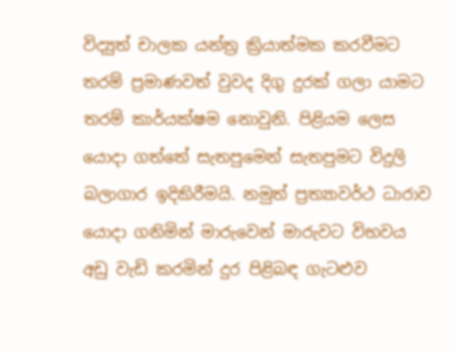විද්‍යුත් චාලක යන්ත්‍ර ක්‍රියාත්මක කරවීමට තරම් ප්‍රමාණවත් වුවද දිගු දුරක් ගලා යාමට තරම් කාර්යක්ෂම නොවුනි. පිළියම ලෙස යොදා ගත්තේ සැතපුමෙන් සැතපුමට විදුලි බලාගාර ඉදිකිරීමයි. නමුත් ප්‍රත්‍යාවර්ථ ධාරාව යොදා ගනිමින් මාරුවෙන් මාරුවට විභවය අඩු වැඩි කරමින් දුර පිළිබඳ ගැටළුව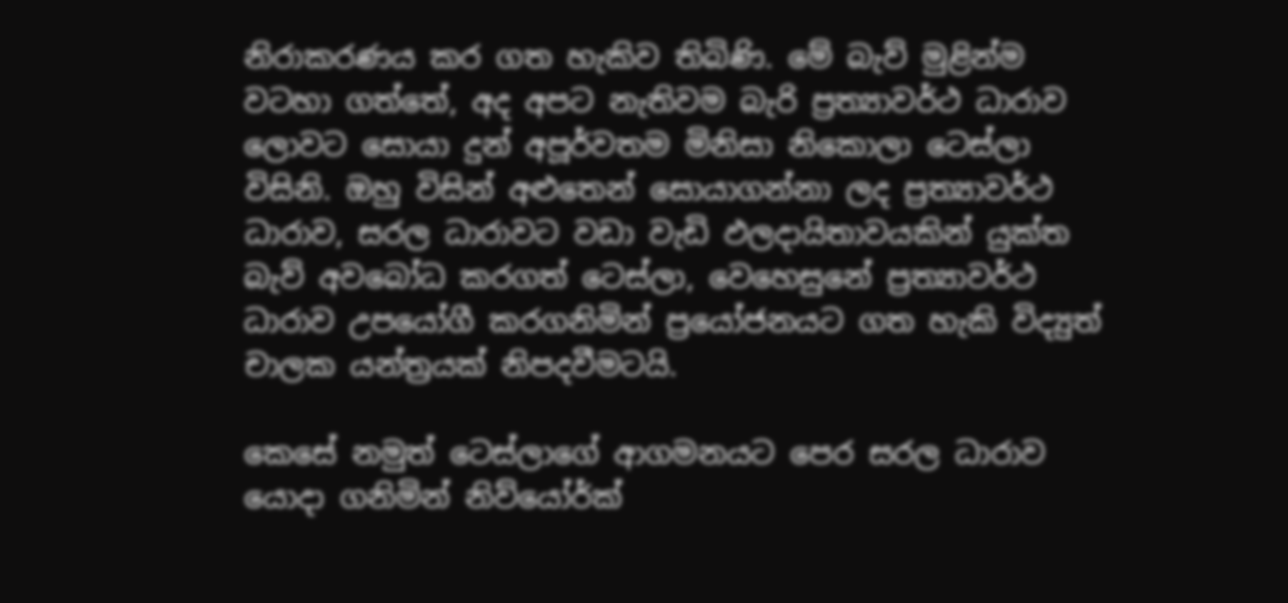නිරාකරණය කර ගත හැකිව තිබිණි. මේ බැව් මුළින්ම වටහා ගත්තේ, අද අපට නැතිවම බැරි ප්‍රත්‍යාවර්ථ ධාරාව ලොවට සොයා දුන් අපූර්වතම මිනිසා නිකොලා ටෙස්ලා විසිනි. ඔහු විසින් අළුතෙන් සොයාගන්නා ලද ප්‍රත්‍යාවර්ථ ධාරාව, සරල ධාරාවට වඩා වැඩි ඵලදායිතාවයකින් යුක්ත බැව් අවබෝධ කරගත් ටෙස්ලා, වෙහෙසුනේ ප්‍රත්‍යාවර්ථ ධාරාව උපයෝගී කරගනිමින් ප්‍රයෝජනයට ගත හැකි විද්‍යුත් චාලක යන්ත්‍රයක් නිපදවීමටයි.

කෙසේ නමුත් ටෙස්ලාගේ ආගමනයට පෙර සරල ධාරාව යොදා ගනිමින් නිව්යෝර්ක්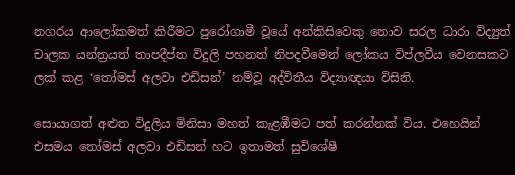නගරය ආලෝකමත් කිරීමට පුරෝගාමී වූයේ අන්කිසිවෙකු නොව සරල ධාරා විද්‍යුත් චාලක යන්ත්‍රයත් තාපදීප්ත විදුලි පහනත් නිපදවීමෙන් ලෝකය විප්ලවීය වෙනසකට ලක් කළ ‘තෝමස් අලවා එඩිසන්’ නම්වූ අද්විතීය විද්‍යාඥයා විසිනි.

සොයාගත් අළුත විදුලිය මිනිසා මහත් කැළඹීමට පත් කරන්නක් විය. එහෙයින් එසමය තෝමස් අලවා එඩිසන් හට ඉතාමත් සුවිශේෂී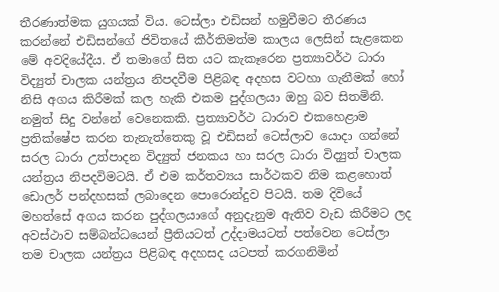තීරණාත්මක යුගයක් විය. ටෙස්ලා එඩිසන් හමුවීමට තීරණය කරන්නේ එඩිසන්ගේ ජිවිතයේ කීර්තිමත්ම කාලය ලෙසින් සැළකෙන මේ අවදියේදීය. ඒ තමාගේ සිත යට කැකෑරෙන ප්‍රත්‍යාවර්ථ ධාරා විද්‍යුත් චාලක යන්ත්‍රය නිපදවීම පිළිබඳ අදහස වටහා ගැනීමක් හෝ නිසි අගය කිරීමක් කල හැකි එකම පුද්ගලයා ඔහු බව සිතමිනි. නමුත් සිදු වන්නේ වෙනෙකකි. ප්‍රත්‍යාවර්ථ ධාරාව එකහෙළාම ප්‍රතික්ෂේප කරන තැනැත්තෙකු වූ එඩිසන් ටෙස්ලාව යොදා ගන්නේ සරල ධාරා උත්පාදන විද්‍යුත් ජනකය හා සරල ධාරා විද්‍යුත් චාලක යන්ත්‍රය නිපදවිමටයි. ඒ එම කර්තව්‍යය සාර්ථකව නිම කළහොත් ඩොලර් පන්දහසක් ලබාදෙන පොරොන්දුව පිටයි. තම දිවියේ මහත්සේ අගය කරන පුද්ගලයාගේ අනුදැනුම ඇතිව වැඩ කිරීමට ලද අවස්ථාව සම්බන්ධයෙන් ප්‍රීතියටත් උද්දාමයටත් පත්වෙන ටෙස්ලා තම චාලක යන්ත්‍රය පිළිබඳ අදහසද යටපත් කරගනිමින්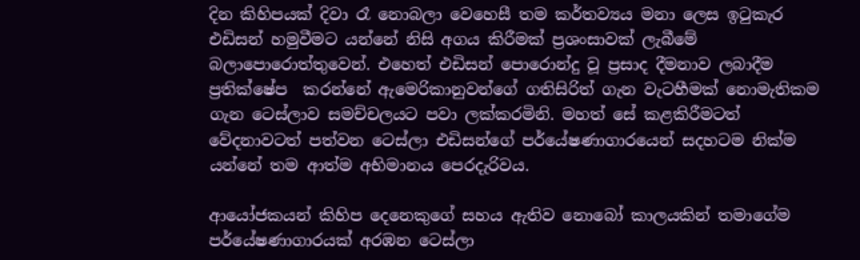දින කිහිපයක් දිවා රෑ නොබලා වෙහෙසී තම කර්තව්‍යය මනා ලෙස ඉටුකැර එඩිසන් හමුවීමට යන්නේ නිසි අගය කිරීමක් ප්‍රශංසාවක් ලැබීමේ බලාපොරොත්තුවෙන්. එහෙත් එඩිසන් පොරොන්දු වූ ප්‍රසාද දීමනාව ලබාදීම ප්‍රතික්ෂේප  කරන්නේ ඇමෙරිකානුවන්ගේ ගතිසිරිත් ගැන වැටහීමක් නොමැතිකම ගැන ටෙස්ලාව සමච්චලයට පවා ලක්කරමිනි. මහත් සේ කළකිරීමටත් වේදනාවටත් පත්වන ටෙස්ලා එඩිසන්ගේ පර්යේෂණාගාරයෙන් සදහටම නික්ම යන්නේ තම ආත්ම අභිමානය පෙරදැරිවය.

ආයෝජකයන් කිහිප දෙනෙකුගේ සහය ඇතිව නොබෝ කාලයකින් තමාගේම පර්යේෂණාගාරයක් අරඹන ටෙස්ලා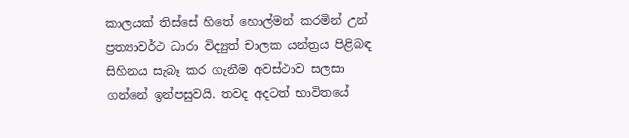කාලයක් තිස්සේ හිතේ හොල්මන් කරමින් උන් ප්‍රත්‍යාවර්ථ ධාරා විද්‍යුත් චාලක යන්ත්‍රය පිළිබඳ සිහිනය සැබෑ කර ගැනීම අවස්ථාව සලසා ගන්නේ ඉන්පසුවයි. තවද අදටත් භාවිතයේ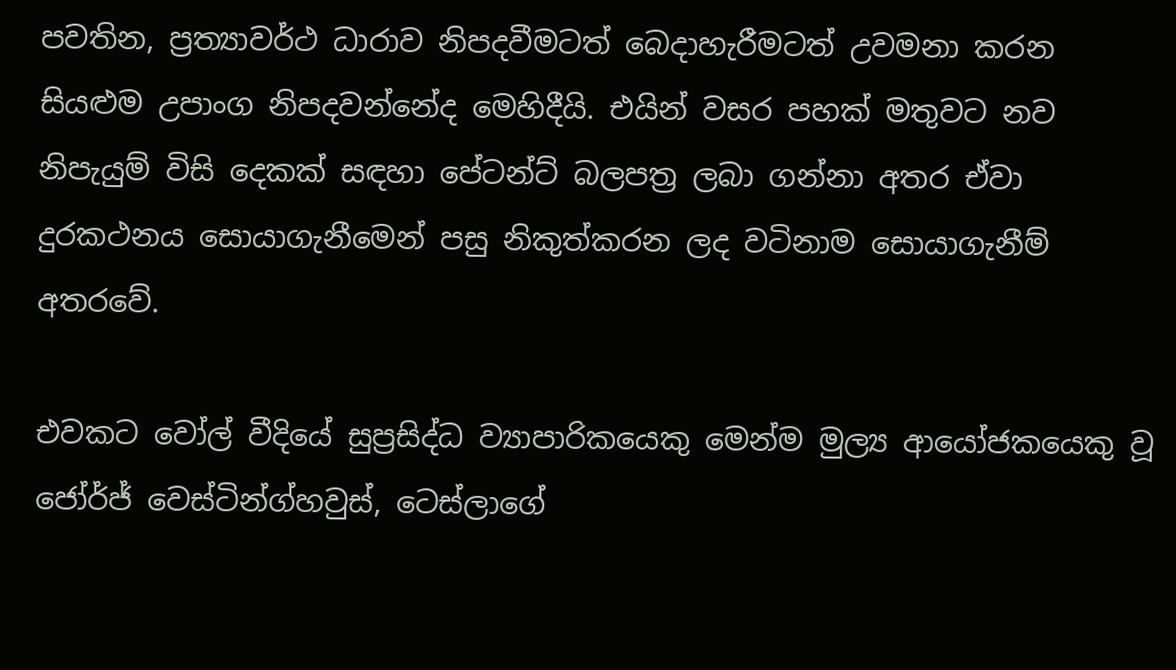පවතින, ප්‍රත්‍යාවර්ථ ධාරාව නිපදවීමටත් බෙදාහැරීමටත් උවමනා කරන සියළුම උපාංග නිපදවන්නේද මෙහිදීයි. එයින් වසර පහක් මතුවට නව නිපැයුම් විසි දෙකක් සඳහා පේටන්ට් බලපත්‍ර ලබා ගන්නා අතර ඒවා දුරකථනය සොයාගැනීමෙන් පසු නිකුත්කරන ලද වටිනාම සොයාගැනීම් අතරවේ.

එවකට වෝල් වීදියේ සුප්‍රසිද්ධ ව්‍යාපාරිකයෙකු මෙන්ම මුල්‍ය ආයෝජකයෙකු වූ ජෝර්ජ් වෙස්ටින්ග්හවුස්, ටෙස්ලාගේ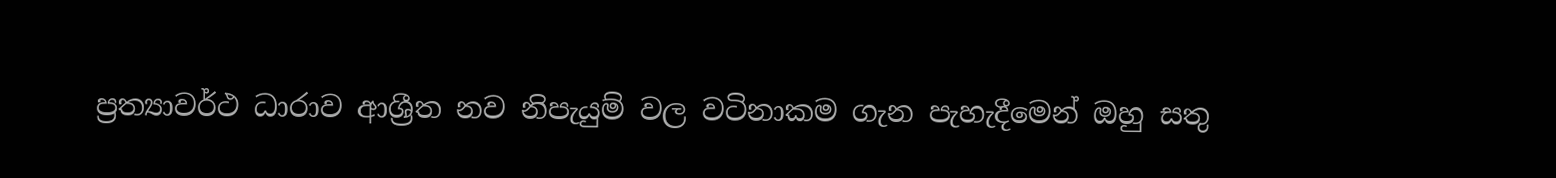ප්‍රත්‍යාවර්ථ ධාරාව ආශ්‍රීත නව නිපැයුම් වල වටිනාකම ගැන පැහැදීමෙන් ඔහු සතු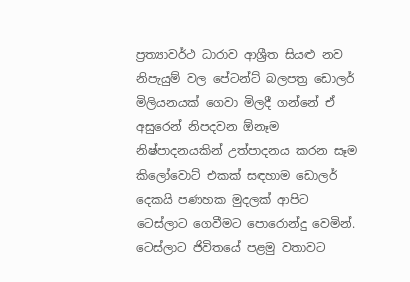ප්‍රත්‍යාවර්ථ ධාරාව ආශ්‍රීත සියළු නව නිපැයුම් වල පේටන්ට් බලපත්‍ර ඩොලර් මිලියනයක් ගෙවා මිලදී ගන්නේ ඒ අසුරෙන් නිපදවන ඕනෑම නිෂ්පාදනයකින් උත්පාදනය කරන සෑම කිලෝවොට් එකක් සඳහාම ඩොලර් දෙකයි පණහක මුදලක් ආපිට ටෙස්ලාට ගෙවීමට පොරොන්දු වෙමින්. ටෙස්ලාට ජිවිතයේ පළමු වතාවට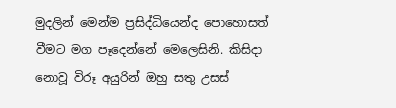මුදලින් මෙන්ම ප්‍රසිද්ධියෙන්ද පොහොසත් වීමට මග පෑදෙන්නේ මෙලෙසිනි. කිසිදා නොවූ විරූ අයුරින් ඔහු සතු උසස්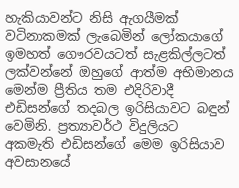හැකියාවන්ට නිසි ඇගයීමක්‌ වටිනාකමක් ලැබෙමින් ලෝකයාගේ ඉමහත් ගෞරවයටත් සැළකිල්ලටත් ලක්වන්නේ ඔහුගේ ආත්ම අභිමානය මෙන්ම ප්‍රීතිය තම එදිරිවාදී එඩිසන්ගේ තදබල ඉරිසියාවට බඳුන් වෙමිනි. ප්‍රත්‍යාවර්ථ විදුලියට අකමැති එඩිසන්ගේ මෙම ඉරිසියාව අවසානයේ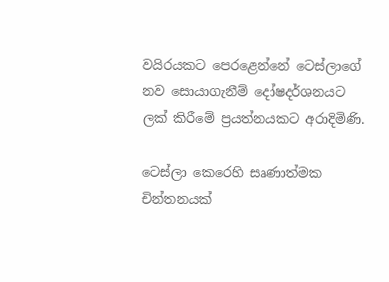වයිරයකට පෙරළෙන්නේ ටෙස්ලාගේ නව සොයාගැනීම් දෝෂදර්ශනයට ලක් කිරීමේ ප්‍රයත්නයකට අරාදිමිණි.

ටෙස්ලා කෙරෙහි සෘණාත්මක චින්තනයක්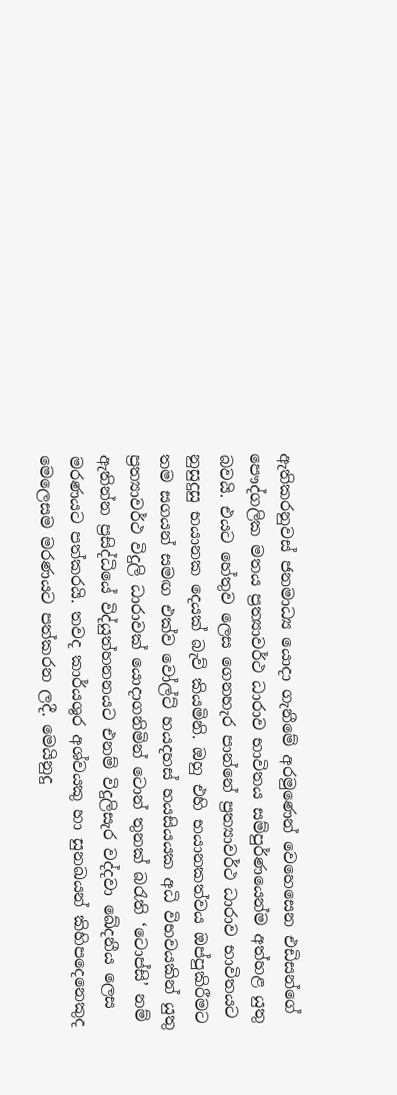ඇතිකරනුවස් ජනමාධ්‍ය යොදා ගැනීමේ අරමුණෙන් වෙහෙසෙන එඩිසන්ගේ පෞද්ගලික මතය ප්‍රත්‍යාවර්ථ ධාරාව භාවිතය සම්පුර්ණයෙන්ම අත්හළ යුතු බවයි. එයට හේතුව ලෙස ගෙනහැර පාන්නේ ප්‍රත්‍යාවර්ථ ධාරාව භාවිතයට නුසුදුසු භයානක දෙයක් බැව් කියමිනි. ඔහු එහි භයානකත්වය ඔප්පුකිරීමට තම සගයන් සමඟ එක්ව වෝල්ට් හයදහස් හයසියයක අධි විභවයකින් යුතු ප්‍රත්‍යාවර්ථ විදුලි ධාරාවක් යොදාගනිමින් ටොන් තුනක් බරැති ‘ටොප්සි’ නම් ඇතින්න ප්‍රසිද්ධියේ විද්යුත්හනනයට එනම් විදුලිසැර වද්දවා ඛේදනීය ලෙස මරණයට පත්කරයි. තවද කාර්යශුර අශ්වයකු හා සුනඛයන් කිහිපදෙනෙකුද මෙලෙසම මරණයට පත්කරන ලදී. මෙයිනුදු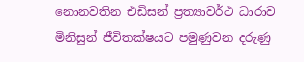නොනවතින එඩිසන් ප්‍රත්‍යාවර්ථ ධාරාව මිනිසුන් ජීවිතක්ෂයට පමුණුවන දරුණු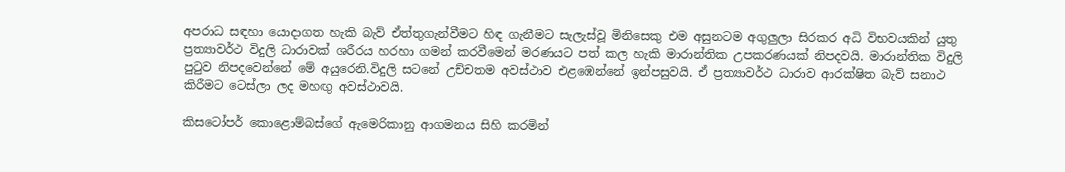අපරාධ සඳහා යොදාගත හැකි බැව් ඒත්තුගැන්වීමට හිඳ ගැනීමට සැලැස්වූ මිනිසෙකු එම අසුනටම අගුලුලා සිරකර අධි විභවයකින් යුතු ප්‍රත්‍යාවර්ථ විදුලි ධාරාවක් ශරීරය හරහා ගමන් කරවීමෙන් මරණයට පත් කල හැකි මාරාන්තික උපකරණයක් නිපදවයි. මාරාන්තික විදුලි පුටුව නිපදවෙන්නේ මේ අයුරෙනි.විදුලි සටනේ උච්චතම අවස්ථාව එළඹෙන්නේ ඉන්පසුවයි. ඒ ප්‍රත්‍යාවර්ථ ධාරාව ආරක්ෂිත බැව් සනාථ කිරීමට ටෙස්ලා ලද මහඟු අවස්ථාවයි.

කිසටෝපර් කොළොම්බස්ගේ ඇමෙරිකානු ආගමනය සිහි කරමින්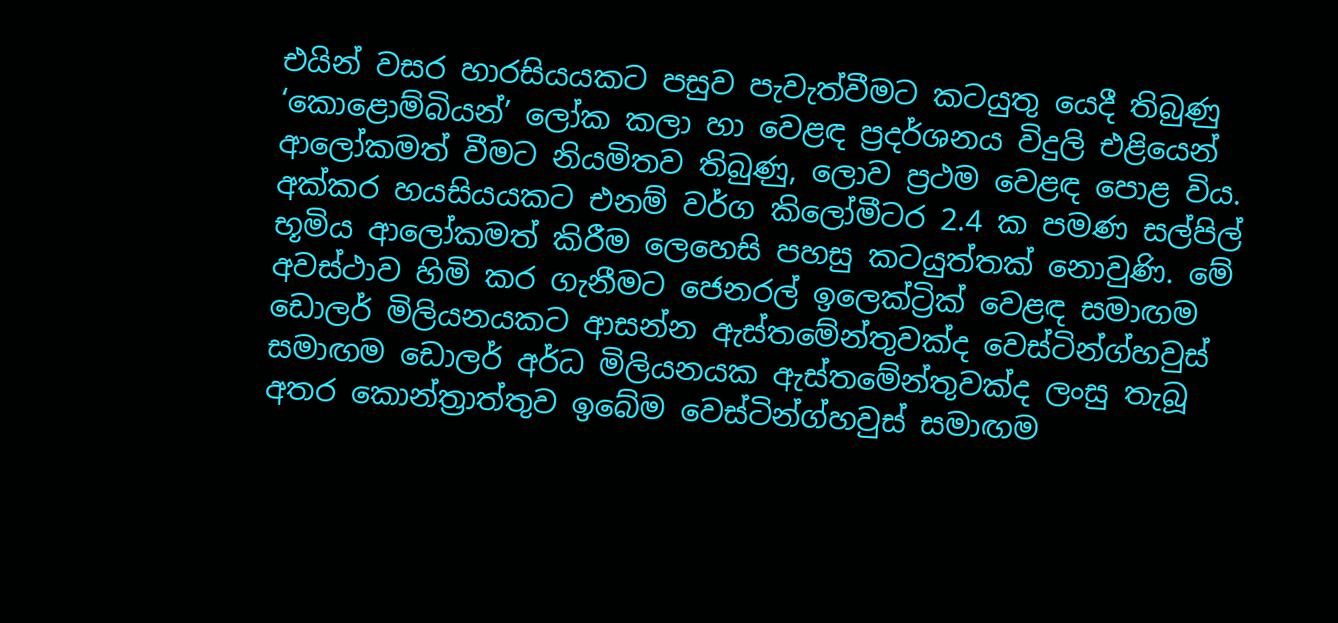එයින් වසර හාරසියයකට පසුව පැවැත්වීමට කටයුතු යෙදී තිබුණු ‘කොළොම්බියන්’ ලෝක කලා හා වෙළඳ ප්‍රදර්ශනය විදුලි එළියෙන් ආලෝකමත් වීමට නියමිතව තිබුණු, ලොව ප්‍රථම වෙළඳ පොළ විය. අක්කර හයසියයකට එනම් වර්ග කිලෝමීටර 2.4 ක පමණ සල්පිල් භූමිය ආලෝකමත් කිරීම ලෙහෙසි පහසු කටයුත්තක් නොවුණි. මේ අවස්ථාව හිමි කර ගැනීමට ජෙනරල් ඉලෙක්ට්‍රික් වෙළඳ සමාඟම ඩොලර් මිලියනයකට ආසන්න ඇස්තමේන්තුවක්ද වෙස්ටින්ග්හවුස් සමාඟම ඩොලර් අර්ධ මිලියනයක ඇස්තමේන්තුවක්ද ලංසු තැබූ අතර කොන්ත්‍රාත්තුව ඉබේම වෙස්ටින්ග්හවුස් සමාඟම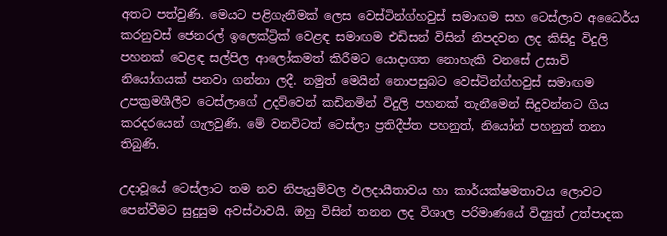අතට පත්වුණි. මෙයට පළිගැනීමක් ලෙස වෙස්ටින්ග්හවුස් සමාඟම සහ ටෙස්ලාව අධෛර්ය කරනුවස් ජෙනරල් ඉලෙක්ට්‍රික් වෙළඳ සමාඟම එඩිසන් විසින් නිපදවන ලද කිසිදු විදුලි පහනක් වෙළඳ සල්පිල ආලෝකමත් කිරීමට යොදාගත නොහැකි වනසේ උසාවි නියෝගයක් පනවා ගන්නා ලදී. නමුත් මෙයින් නොපසුබට වෙස්ටින්ග්හවුස් සමාඟම උපක්‍රමශීලීව ටෙස්ලාගේ උදව්වෙන් කඩිනමින් විදුලි පහනක් තැනීමෙන් සිදුවන්නට ගිය කරදරයෙන් ගැලවුණි. මේ වනවිටත් ටෙස්ලා ප්‍රතිදීප්ත පහනුත්, නියෝන් පහනුත් තනා තිබුණි.

උදාවූයේ ටෙස්ලාට තම නව නිපැයුම්වල ඵලදායීතාවය හා කාර්යක්ෂමතාවය ලොවට පෙන්වීමට සුදුසුම අවස්ථාවයි. ඔහු විසින් තනන ලද විශාල පරිමාණයේ විද්‍යුත් උත්පාදක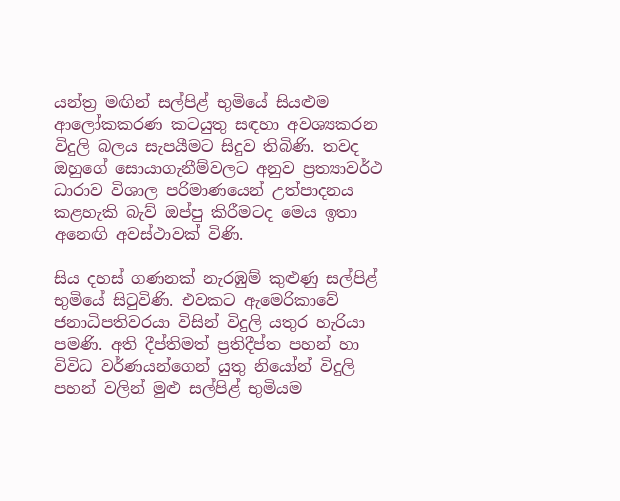යන්ත්‍ර මඟින් සල්පිළ් භුමියේ සියළුම ආලෝකකරණ කටයුතු සඳහා අවශ්‍යකරන විදුලි බලය සැපයීමට සිදුව තිබිණි. තවද ඔහුගේ සොයාගැනීම්වලට අනුව ප්‍රත්‍යාවර්ථ ධාරාව විශාල පරිමාණයෙන් උත්පාදනය කළහැකි බැව් ඔප්පු කිරීමටද මෙය ඉතා අනෙඟි අවස්ථාවක් විණි.

සිය දහස් ගණනක් නැරඹුම් කුළුණු සල්පිළ් භුමියේ සිටුවිණි. එවකට ඇමෙරිකාවේ ජනාධිපතිවරයා විසින් විදුලි යතුර හැරියා පමණි. අති දීප්තිමත් ප්‍රතිදීප්ත පහන් හා විවිධ වර්ණයන්ගෙන් යුතු නියෝන් විදුලි පහන් වලින් මුළු සල්පිළ් භුමියම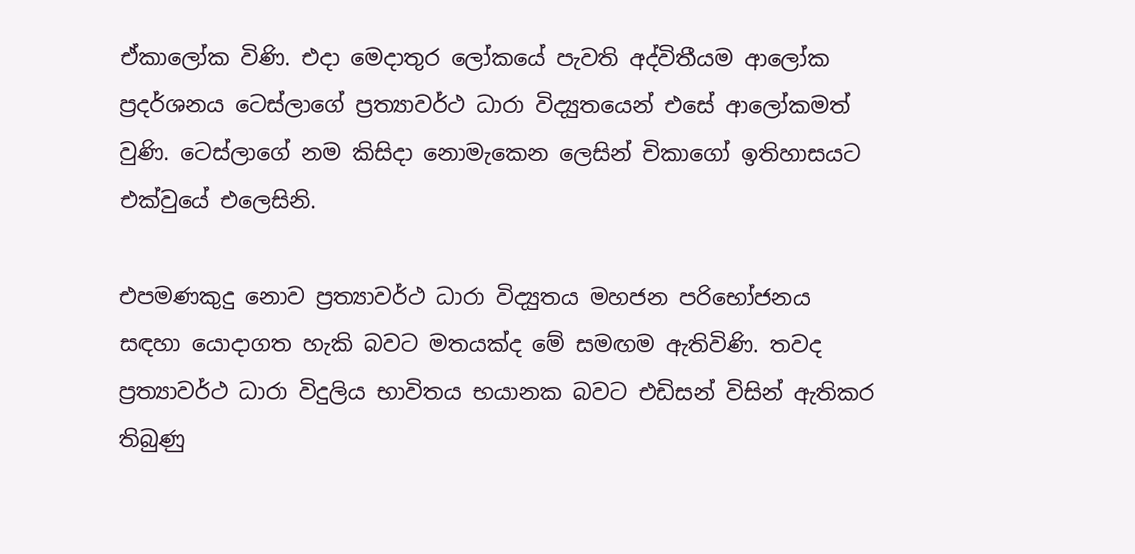ඒකාලෝක විණි. එදා මෙදාතුර ලෝකයේ පැවති අද්විතීයම ආලෝක ප්‍රදර්ශනය ටෙස්ලාගේ ප්‍රත්‍යාවර්ථ ධාරා විද්‍යුතයෙන් එසේ ආලෝකමත් වුණි. ටෙස්ලාගේ නම කිසිදා නොමැකෙන ලෙසින් චිකාගෝ ඉතිහාසයට එක්වුයේ එලෙසිනි.

එපමණකුදු නොව ප්‍රත්‍යාවර්ථ ධාරා විද්‍යුතය මහජන පරිභෝජනය සඳහා යොදාගත හැකි බවට මතයක්ද මේ සමඟම ඇතිවිණි. තවද ප්‍රත්‍යාවර්ථ ධාරා විදුලිය භාවිතය භයානක බවට එඩිසන් විසින් ඇතිකර තිබුණු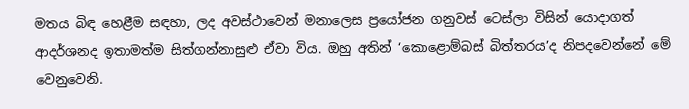මතය බිඳ හෙළීම සඳහා, ලද අවස්ථාවෙන් මනාලෙස ප්‍රයෝජන ගනුවස් ටෙස්ලා විසින් යොදාගත් ආදර්ශනද ඉතාමත්ම සිත්ගන්නාසුළු ඒවා විය. ඔහු අතින් ‘කොළොම්බස් බිත්තරය’ද නිපදවෙන්නේ මේ වෙනුවෙනි.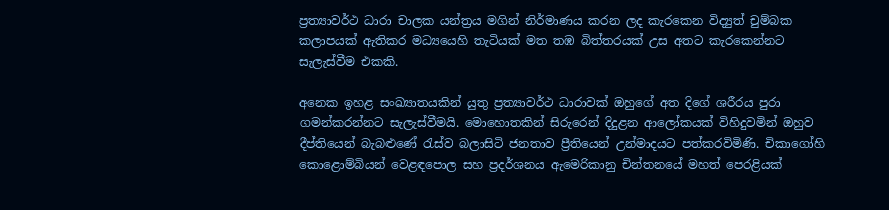ප්‍රත්‍යාවර්ථ ධාරා චාලක යන්ත්‍රය මගින් නිර්මාණය කරන ලද කැරකෙන විද්‍යුත් චුම්බක කලාපයක් ඇතිකර මධ්‍යයෙහි තැටියක් මත තඹ බිත්තරයක් උස අතට කැරකෙන්නට සැලැස්වීම එකකි.

අනෙක ඉහළ සංඛ්‍යාතයකින් යුතු ප්‍රත්‍යාවර්ථ ධාරාවක් ඔහුගේ අත දිගේ ශරීරය පුරා ගමන්කරන්නට සැලැස්වීමයි. මොහොතකින් සිරුරෙන් දිදුළන ආලෝකයක් විහිදුවමින් ඔහුව දීප්තියෙන් බැබළුණේ රැස්ව බලාසිටි ජනතාව ප්‍රීතියෙන් උන්මාදයට පත්කරවිමිණි. චිකාගෝහි කොළොම්බියන් වෙළඳපොල සහ ප්‍රදර්ශනය ඇමෙරිකානු චින්තනයේ මහත් පෙරළියක්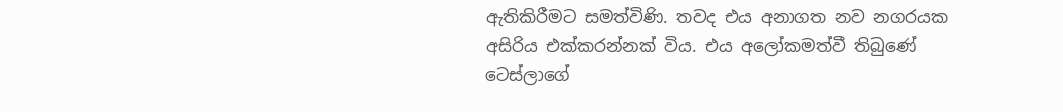ඇතිකිරීමට සමත්විණි. තවද එය අනාගත නව නගරයක අසිරිය එක්කරන්නක් විය. එය අලෝකමත්වී තිබුණේ ටෙස්ලාගේ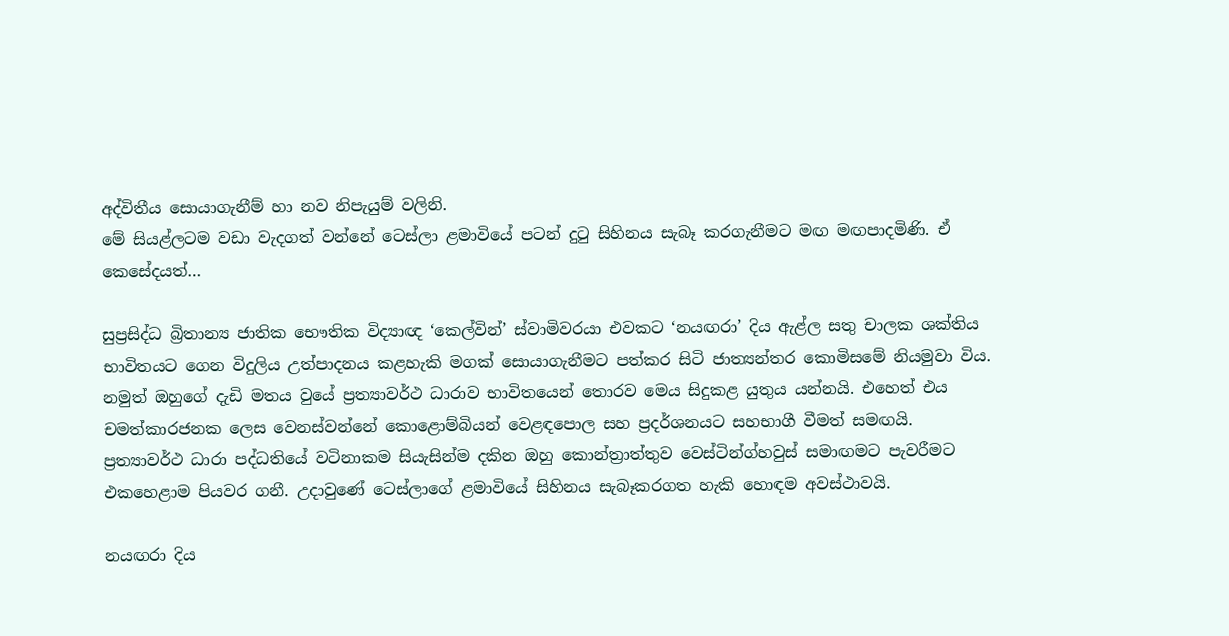අද්විතීය සොයාගැනීම් හා නව නිපැයුම් වලිනි.
මේ සියළ්ලටම වඩා වැදගත් වන්නේ ටෙස්ලා ළමාවියේ පටන් දුටු සිහිනය සැබෑ කරගැනීමට මඟ මඟපාදමිණි. ඒ කෙසේදයත්…

සුප්‍රසිද්ධ බ්‍රිතාන්‍ය ජාතික භෞතික විද්‍යාඥ ‘කෙල්වින්’ ස්වාමිවරයා එවකට ‘නයඟරා’ දිය ඇළ්ල සතු චාලක ශක්තිය භාවිතයට ගෙන විදුලිය උත්පාදනය කළහැකි මගක් සොයාගැනීමට පත්කර සිටි ජාත්‍යන්තර කොමිසමේ නියමුවා විය. නමුත් ඔහුගේ දැඩි මතය වුයේ ප්‍රත්‍යාවර්ථ ධාරාව භාවිතයෙන් තොරව මෙය සිදුකළ යුතුය යන්නයි. එහෙත් එය චමත්කාරජනක ලෙස වෙනස්වන්නේ කොළොම්බියන් වෙළඳපොල සහ ප්‍රදර්ශනයට සහභාගී වීමත් සමඟයි. ප්‍රත්‍යාවර්ථ ධාරා පද්ධතියේ වටිනාකම සියැසින්ම දකින ඔහු කොන්ත්‍රාත්තුව වෙස්ටින්ග්හවුස් සමාඟමට පැවරීමට එකහෙළාම පියවර ගනී. උදාවුණේ ටෙස්ලාගේ ළමාවියේ සිහිනය සැබෑකරගත හැකි හොඳම අවස්ථාවයි.

නයඟරා දිය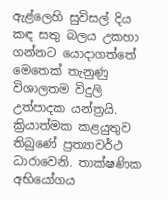ඇළ්ලෙහි සුවිසල් දිය කඳ සතු බලය උකහා ගන්නට යොදාගත්තේ මෙතෙක් තැනුණු විශාලතම විදුලි උත්පාදක යන්ත්‍රයි. ක්‍රියාත්මක කළයුතුව තිබුණේ ප්‍රත්‍යාවර්ථ ධාරාවෙනි. තාක්ෂණික අභියෝගය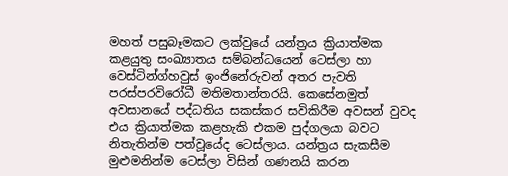මහත් පසුබෑමකට ලක්වුයේ යන්ත්‍රය ක්‍රියාත්මක කළයුතු සංඛ්‍යාතය සම්බන්ධයෙන් ටෙස්ලා හා වෙස්ටින්ග්හවුස් ඉංජිනේරුවන් අතර පැවති පරස්පරවිරෝධී මතිමතාන්තරයි. කෙසේනමුත් අවසානයේ පද්ධතිය සකස්කර සවිකිරීම අවසන් වුවද එය ක්‍රියාත්මක කළහැකි එකම පුද්ගලයා බවට නිතැතින්ම පත්වූයේද ටෙස්ලාය. යන්ත්‍රය සැකසීම මුළුමනින්ම ටෙස්ලා විසින් ගණනයි කරන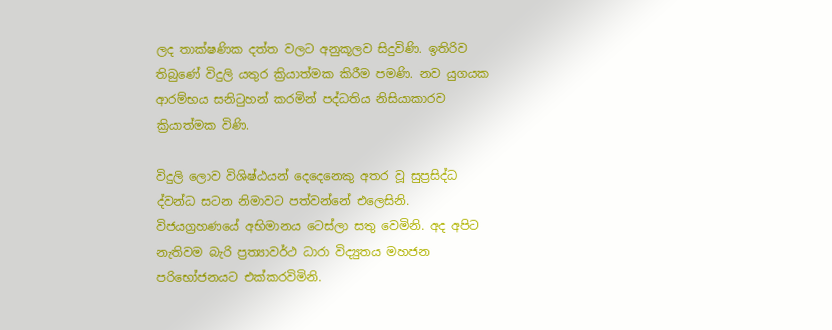ලද තාක්ෂණික දත්ත වලට අනුකූලව සිදුවිණි. ඉතිරිව තිබුණේ විදුලි යතුර ක්‍රියාත්මක කිරීම පමණි. නව යුගයක ආරම්භය සනිටුහන් කරමින් පද්ධතිය නිසියාකාරව ක්‍රියාත්මක විණි.

විදුලි ලොව විශිෂ්ඨයන් දෙදෙනෙකු අතර වූ සුප්‍රසිද්ධ ද්වන්ධ සටන නිමාවට පත්වන්නේ එලෙසිනි. විජයග්‍රහණයේ අභිමානය ටෙස්ලා සතු වෙමිනි. අද අපිට නැතිවම බැරි ප්‍රත්‍යාවර්ථ ධාරා විද්‍යුතය මහජන පරිභෝජනයට එක්කරවිමිනි.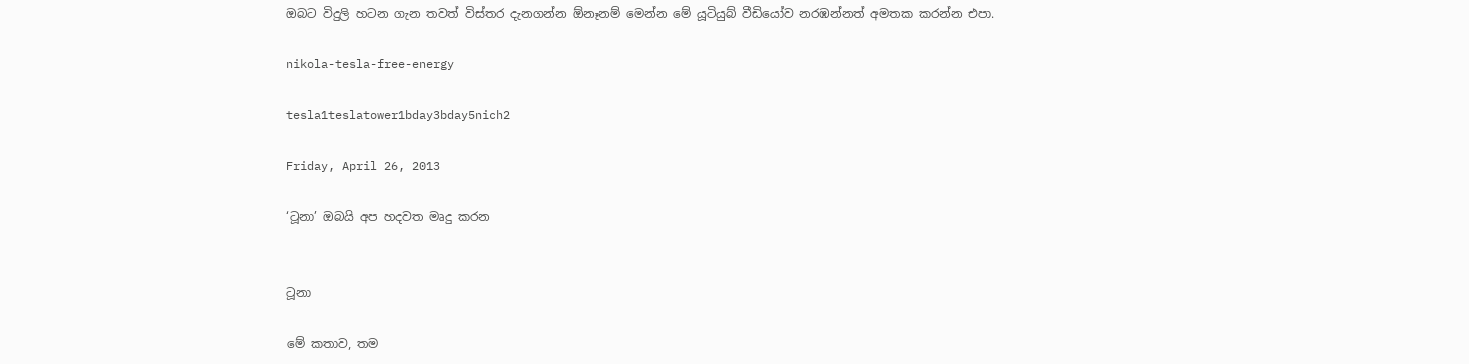ඔබට විදුලි හටන ගැන තවත් විස්තර දැනගන්න ඕනෑනම් මෙන්න මේ යූටියුබ් වීඩියෝව නරඹන්නත් අමතක කරන්න එපා.

nikola-tesla-free-energy

tesla1teslatower1bday3bday5nich2

Friday, April 26, 2013

‘ටූනා’ ඔබයි අප හදවත මෘදු කරන


ටූනා

මේ කතාව, තම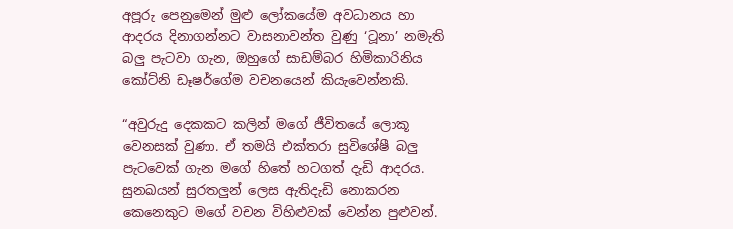අපූරු පෙනුමෙන් මුළු ලෝකයේම අවධානය හා ආදරය දිනාගන්නට වාසනාවන්ත වුණු ‘ටූනා’ නමැති බලු පැටවා ගැන, ඔහුගේ සාඩම්බර හිමිකාරිනිය කෝට්නි ඩෑෂර්ගේම වචනයෙන් කියැවෙන්නකි.

“අවුරුදු දෙකකට කලින් මගේ ජීවිතයේ ලොකූ වෙනසක් වුණා. ඒ තමයි එක්තරා සුවිශේෂී බලු පැටවෙක් ගැන මගේ හිතේ හටගත් දැඩි ආදරය. සුනඛයන් සුරතලුන් ලෙස ඇතිදැඩි නොකරන කෙනෙකුට මගේ වචන විහිළුවක් වෙන්න පුළුවන්.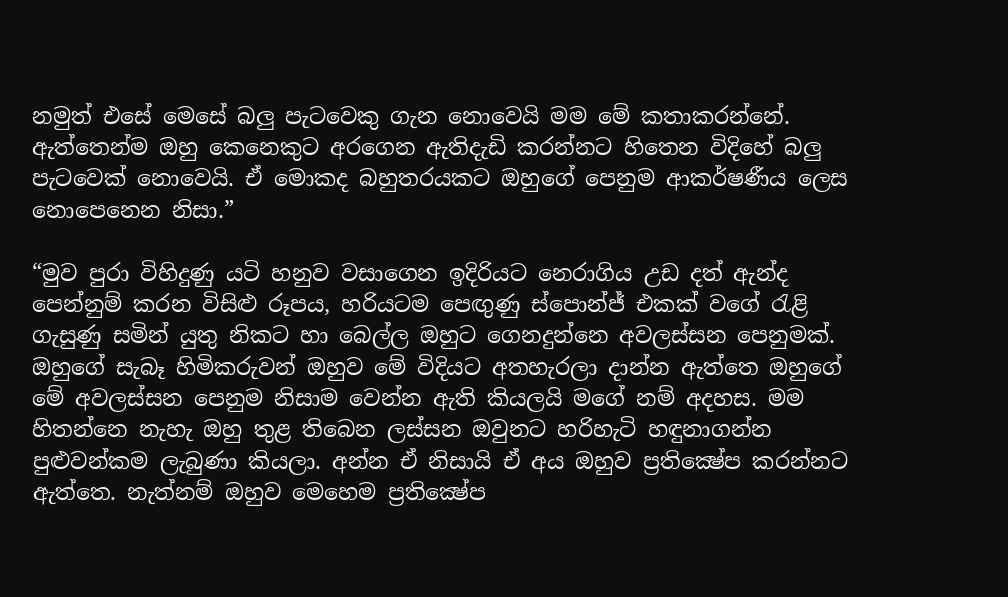නමුත් එසේ මෙසේ බලු පැටවෙකු ගැන නොවෙයි මම මේ කතාකරන්නේ. ඇත්තෙන්ම ඔහු කෙනෙකුට අරගෙන ඇතිදැඩි කරන්නට හිතෙන විදිහේ බලු පැටවෙක් නොවෙයි. ඒ මොකද බහුතරයකට ඔහුගේ පෙනුම ආකර්ෂණීය ලෙස නොපෙනෙන නිසා.”

“මුව පුරා විහිදුණු යටි හනුව වසාගෙන ඉදිරියට නෙරාගිය උඩ දත් ඇන්ද පෙන්නුම් කරන විසිළු රූපය, හරියටම පෙඟුණු ස්පොන්ජ් එකක් වගේ රැළි ගැසුණු සමින් යුතු නිකට හා බෙල්ල ඔහුට ගෙනදුන්නෙ අවලස්සන පෙනුමක්. ඔහුගේ සැබෑ හිමිකරුවන් ඔහුව මේ විදියට අතහැරලා දාන්න ඇත්තෙ ඔහුගේ මේ අවලස්සන පෙනුම නිසාම වෙන්න ඇති කියලයි මගේ නම් අදහස. මම හිතන්නෙ නැහැ ඔහු තුළ තිබෙන ලස්සන ඔවුනට හරිහැටි හඳුනාගන්න පුළුවන්කම ලැබුණා කියලා. අන්න ඒ නිසායි ඒ අය ඔහුව ප්‍රතික්‍ෂේප කරන්නට ඇත්තෙ. නැත්නම් ඔහුව මෙහෙම ප්‍රතික්‍ෂේප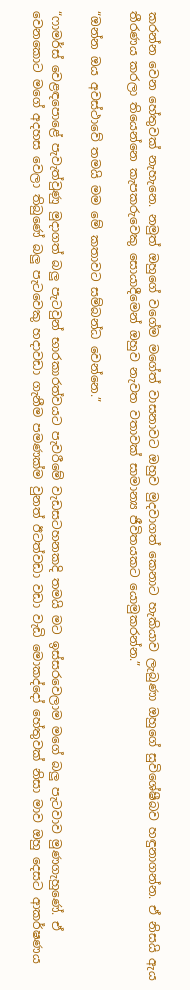කරන්න වෙන හේතුවක් නැහැනෙ. නමුත් ඔහුගේ වගේම මගේත් වාසනාවට ඔහුව මුදවාගත් කෙනාට හැකියාව ලැබුණා ඔහුගේ සුවිශේෂීබව හඳුනාගන්න. ඒ නිසයි ඇය තීරණය කරලා තියෙන්නෙ කැපකරුවෙකු සොයාදීමෙන් ඔහුව නැවත වතාවක් සාමාන්‍ය ජීවිතයකට යොමුකරන්න.”

“ඔන්‍න‍ ඔය අවස්ථාවේ තමයි මම මේ කතාවට සම්බන්ධ වෙන්නෙ.”

“ෆාමර්ස් වෙළඳපොළේ පැවැත්වුණු මුදාගත් බලු පැටවුන් භාරකාරත්වයට පැවරීමේ වැඩසටහනකදි තමයි මට ඉස්සරවෙලාම මගේ බලු පැටවාව මුණගැහුණේ. ඒ වෙනකොට මගේ අදහස වෙලා තිබුණේ බලු පැටවෙකු හදාවඩා ගැනීම පමණක්ම වුනත් ඊටත්වඩා වඩා වැඩි මොකද්දෝ හේතුවක් නිසා මාව ඔහු දෙසට ආකර්ෂණය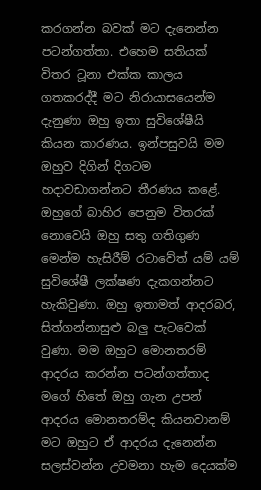කරගන්න බවක් මට දැනෙන්න පටන්ගත්තා. එහෙම සතියක් විතර ටූනා එක්ක කාලය ගතකරද්දී මට නිරායාසයෙන්ම දැනුණා ඔහු ඉතා සුවිශේෂීයි කියන කාරණය. ඉන්පසුවයි මම ඔහුව දිගින් දිගටම හදාවඩාගන්නට තීරණය කළේ. ඔහුගේ බාහිර පෙනුම විතරක් නොවෙයි ඔහු සතු ගතිගුණ මෙන්ම හැසිරීම් රටාවේත් යම් යම් සුවිශේෂී ලක්ෂණ දැකගන්නට හැකිවුණා. ඔහු ඉතාමත් ආදරබර, සිත්ගන්නාසුළු බලු පැටවෙක් වුණා. මම ඔහුට මොනතරම් ආදරය කරන්න පටන්ගත්තාද මගේ හිතේ ඔහු ගැන උපන් ආදරය මොනතරම්ද කියනවානම් මට ඔහුට ඒ ආදරය දැනෙන්න සලස්වන්න උවමනා හැම දෙයක්ම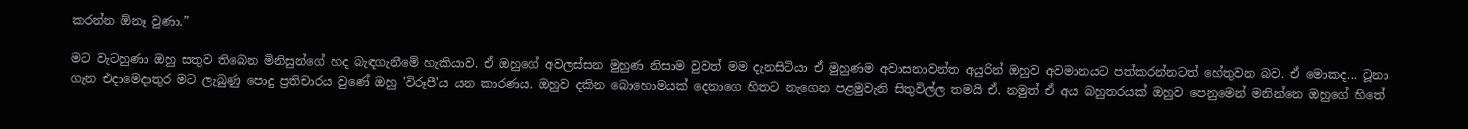කරන්න ඕනෑ වුණා.”

මට වැටහුණා ඔහු සතුව තිබෙන මිනිසුන්ගේ හද බැඳගැනීමේ හැකියාව. ඒ ඔහුගේ අවලස්සන මුහුණ නිසාම වුවත් මම දැනසිටියා ඒ මුහුණම අවාසනාවන්ත අයුරින් ඔහුව අවමානයට පත්කරන්නටත් හේතුවන බව. ඒ මොකද... ටූනා ගැන එදාමෙදාතුර මට ලැබුණු පොදු ප්‍රතිචාරය වුණේ ඔහු 'විරූපී'ය යන කාරණය. ඔහුව දකින බොහොමයක් දෙනාගෙ හිතට නැගෙන පළමුවැනි සිතුවිල්ල තමයි ඒ. නමුත් ඒ අය බහුතරයක් ඔහුව පෙනුමෙන් මනින්නෙ ඔහුගේ හිතේ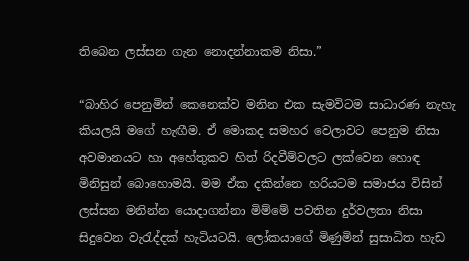තිබෙන ලස්සන ගැන නොදන්නාකම නිසා.”

“බාහිර පෙනුමින් කෙනෙක්ව මනින එක සැමවිටම සාධාරණ නැහැ කියලයි මගේ හැඟීම. ඒ මොකද සමහර වෙලාවට පෙනුම නිසා අවමානයට හා අහේතුකව හිත් රිදවීම්වලට ලක්වෙන හොඳ මිනිසුන් බොහොමයි. මම ඒක දකින්නෙ හරියටම සමාජය විසින් ලස්සන මනින්න යොදාගන්නා මිම්මේ පවතින දුර්වලතා නිසා සිදුවෙන වැරැද්දක් හැටියටයි. ලෝකයාගේ මිණුමින් සුසාධිත හැඩ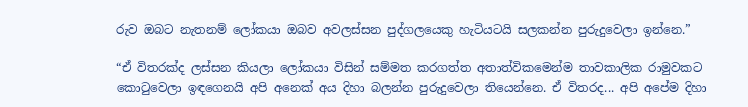රුව ඔබට‍ නැතනම් ලෝකයා ඔබව අවලස්සන පුද්ගලයෙකු හැටියටයි සලකන්න පුරුදුවෙලා ඉන්නෙ.”

“ඒ විතරක්ද ලස්සන කියලා ලෝකයා විසින් සම්මත කරගත්ත අතාත්විකමෙන්ම තාවකාලික රාමුවකට කොටුවෙලා ඉඳගෙනයි අපි අනෙක් අය දිහා බලන්න පුරුදුවෙලා තියෙන්නෙ. ඒ විතරද... අපි අපේම දිහා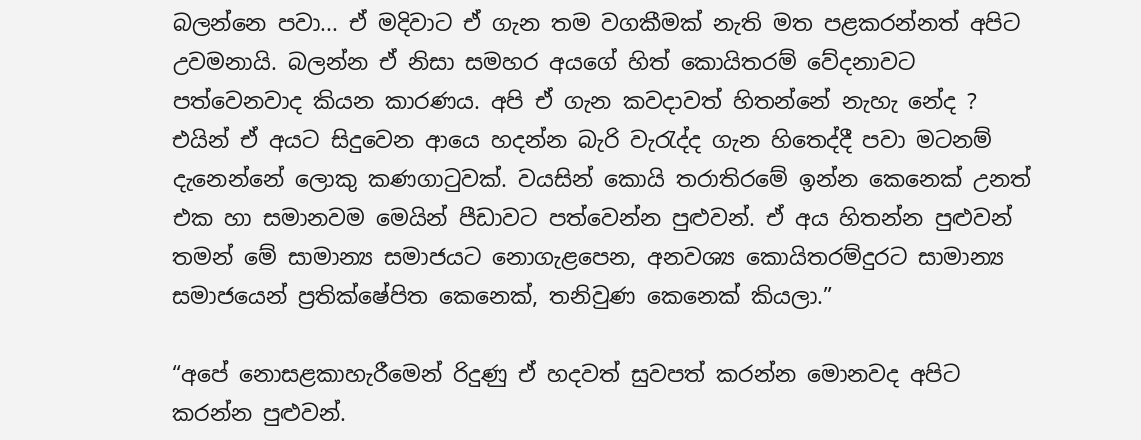බලන්නෙ පවා... ඒ මදිවාට ඒ ගැන තම වගකීමක් නැති මත පළකරන්නත් අපිට උවමනායි. බලන්න ඒ නිසා සමහර අයගේ හිත් කොයිතරම් වේදනාවට පත්වෙනවාද කියන කාරණය. අපි ඒ ගැන කවදාවත් හිතන්නේ නැහැ නේද ? එයින් ඒ අයට සිදුවෙන ආයෙ හදන්න බැරි වැරැද්ද ගැන හිතෙද්දී පවා මටනම් දැනෙන්නේ ලොකු කණගාටුවක්. වයසින් කොයි තරාතිරමේ ඉන්න කෙනෙක් උනත්‍ එක හා සමානවම මෙයින් පීඩාවට පත්වෙන්න පුළුවන්. ඒ අය හිතන්න පුළුවන් තමන් මේ සාමාන්‍ය සමාජයට නොගැළපෙන, අනවශ්‍ය කොයිතරම්දුරට සාමාන්‍ය සමාජයෙන් ප්‍රතික්ෂේපිත කෙනෙක්, තනිවුණ කෙනෙක් කියලා.”

“අපේ නොසළකාහැරීමෙන් රිදුණු ඒ හදවත් සුවපත් කරන්න මොනවද අපිට කරන්න පුළුවන්.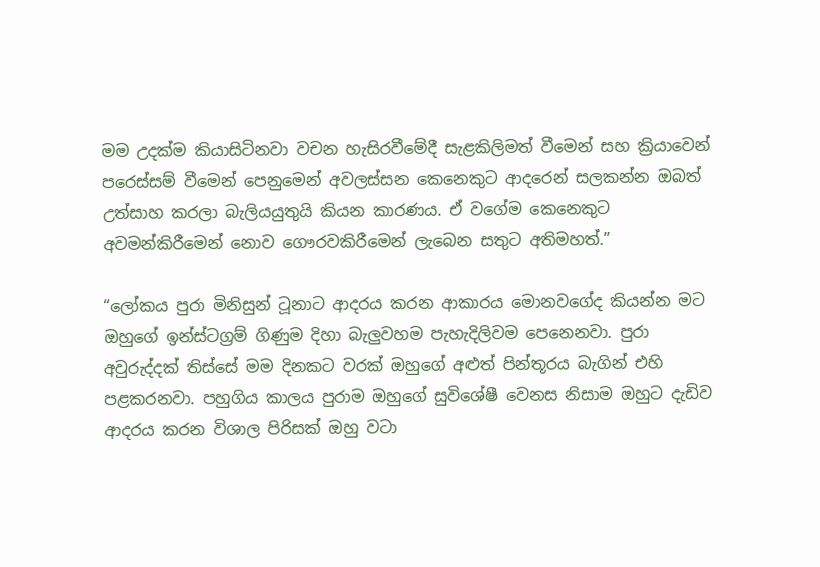මම උදක්ම කියාසිටිනවා වචන හැසිරවීමේදී සැළකිලිමත් වීමෙන් සහ ක්‍රියාවෙන් පරෙස්සම් වීමෙන් පෙනුමෙන් අවලස්සන කෙනෙකුට ආදරෙන් සලකන්න ඔබත් උත්සාහ කරලා බැලියයුතුයි කියන කාරණය. ඒ වගේම කෙනෙකුට අවමන්කිරීමෙන් නොව ගෞරවකිරීමෙන් ලැබෙන සතුට අතිමහත්.”

“ලෝකය පුරා මිනිසුන් ටූනාට ආදරය කරන ආකාරය මොනවගේද කියන්න මට ඔහුගේ ඉන්ස්ටග්‍රම් ගිණුම දිහා බැලුවහම පැහැදිලිවම පෙනෙනවා. පුරා අවුරුද්දක් තිස්සේ මම දිනකට වරක් ඔහුගේ අළුත් පින්තූරය බැගින් එහි පළකරනවා. පහුගිය කාලය පුරාම ඔහුගේ සුවිශේෂී වෙනස නිසාම ඔහුට දැඩිව ආදරය කරන විශාල පිරිසක් ඔහු වටා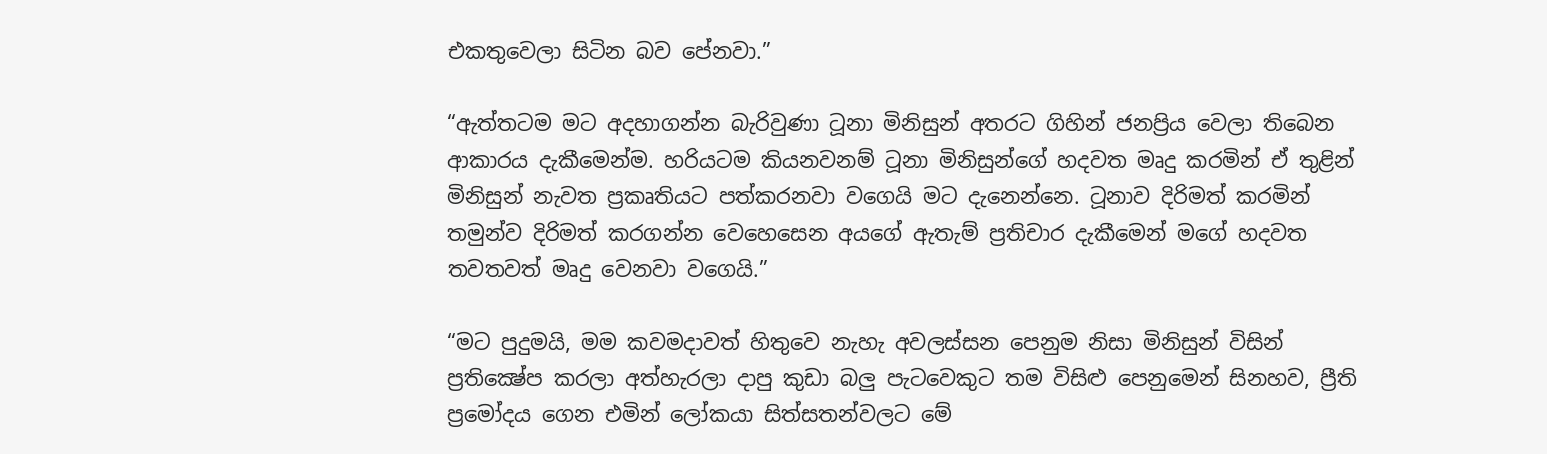එකතුවෙලා සිටින බව පේනවා.”

“ඇත්තටම මට අදහාගන්න බැරිවුණා ටූනා මිනිසුන් අතරට ගිහින් ජනප්‍රිය වෙලා තිබෙන ආකාරය දැකීමෙන්ම. හරියටම කියනවනම් ටූනා මිනිසුන්ගේ හදවත මෘදු කරමින් ඒ තුළින් මිනිසුන් නැවත ප්‍රකෘතියට පත්කරනවා වගෙයි මට දැනෙන්නෙ. ටූනාව දිරිමත් කරමින් තමුන්ව දිරිමත් කරගන්න වෙහෙසෙන අයගේ ඇතැම් ප්‍රතිචාර දැකීමෙන් මගේ හදවත තවතවත් මෘදු වෙනවා වගෙයි.”

“මට පුදුමයි, මම කවමදාවත් හිතුවෙ නැහැ අවලස්සන පෙනුම නිසා මිනිසුන් විසින් ප්‍රතික්‍ෂේප කරලා අත්හැරලා දාපු කුඩා බලු පැටවෙකුට තම විසිළු පෙනුමෙන් සිනහව, ප්‍රීති ප්‍රමෝදය ගෙන එමින් ලෝකයා සිත්සතන්වලට මේ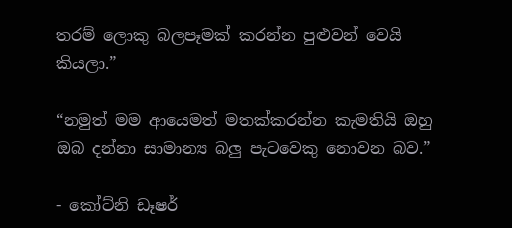තරම් ලොකු බලපෑමක් කරන්න පුළුවන් වෙයි කියලා.”

“නමුත් මම ආයෙමත් මතක්කරන්න කැමතියි ඔහු ඔබ දන්නා සාමාන්‍ය බලු පැටවෙකු නොවන බව.”

- කෝට්නි ඩෑෂර්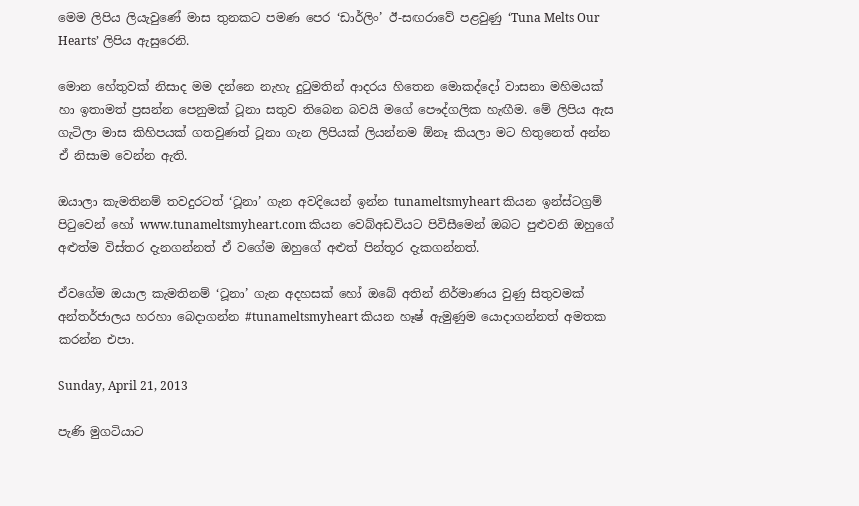මෙම ලිපිය ලියැවුණේ මාස තුනකට පමණ පෙර ‘ඩාර්ලිං’ ඊ-සඟරාවේ පළවුණු ‘Tuna Melts Our Hearts’ ලිපිය ඇසුරෙනි.

මොන හේතුවක් නිසාද මම දන්නෙ නැහැ දුටුමතින් ආදරය හිතෙන මොකද්දෝ වාසනා මහිමයක් හා ඉතාමත් ප්‍රසන්න පෙනුමක් ටූනා සතුව තිබෙන බවයි මගේ පෞද්ගලික හැඟීම. මේ ලිපිය ඇස ගැටිලා මාස කිහිපයක් ගතවුණත් ටූනා ගැන ලිපියක් ලියන්නම ඕනෑ කියලා මට හිතුනෙත් අන්න ඒ නිසාම වෙන්න ඇති.

ඔයාලා කැමතිනම් තවදුරටත් ‘ටූනා’ ගැන අවදියෙන් ඉන්න tunameltsmyheart කියන ඉන්ස්ටග්‍රම් පිටුවෙන් හෝ www.tunameltsmyheart.com කියන වෙබ්අඩවියට පිවිසීමෙන් ඔබට‍ පුළුවනි ඔහුගේ අළුත්ම විස්තර දැනගන්නත් ඒ වගේම ඔහුගේ අළුත් පින්තූර දැකගන්නත්.

ඒවගේම ඔයාල කැමතිනම් ‘ටූනා’ ගැන අදහසක් හෝ ඔබේ අතින් නිර්මාණය වුණු සිතුවමක් අන්තර්ජාලය හරහා බෙදාගන්න #tunameltsmyheart කියන හෑෂ් ඇමුණුම යොදාගන්නත් අමතක කරන්න එපා.

Sunday, April 21, 2013

පැණි මුගටියාට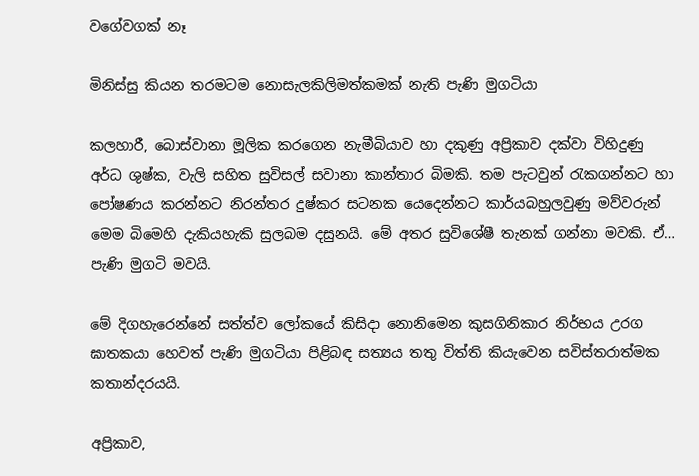වගේවගක් නෑ

මිනිස්සු කියන තරමටම නොසැලකිලිමත්කමක් නැති පැණි මුගටියා

කලහාරී, බොස්වානා මූලික කරගෙන නැමීබියාව හා දකුණු අප්‍රිකාව දක්වා විහිදුණු  අර්ධ ශුෂ්ක, වැලි සහිත සුවිසල් සවානා කාන්තාර බිමකි. තම පැටවුන් රැකගන්නට හා පෝෂණය කරන්නට නිරන්තර දුෂ්කර සටනක යෙදෙන්නට කාර්යබහුලවුණු මව්වරුන් මෙම බිමෙහි දැකියහැකි සුලබම දසුනයි. මේ අතර සුවිශේෂී තැනක් ගන්නා මවකි. ඒ… පැණි මුගටි මවයි.

මේ දිගහැරෙන්නේ සත්ත්ව ලෝකයේ කිසිදා නොනිමෙන කුසගිනිකාර නිර්භය උරග ඝාතකයා හෙවත් පැණි මුගටියා පිළිබඳ සත්‍යය තතු විත්ති කියැවෙන සවිස්තරාත්මක කතාන්දරයයි.

අප්‍රිකාව,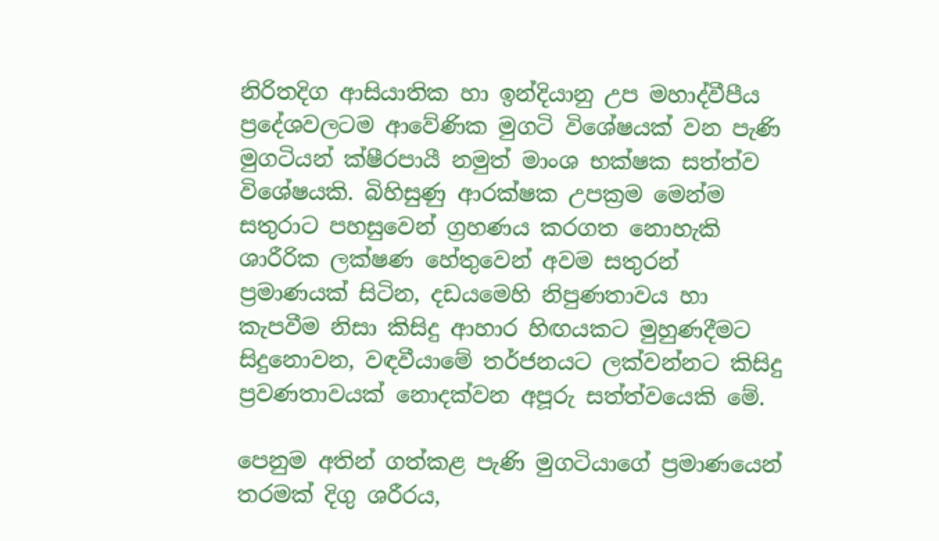නිරිතදිග ආසියාතික හා ඉන්දියානු උප මහාද්වීපීය ප්‍රදේශවලටම ආවේණික මුගටි විශේෂයක් වන පැණි මුගටියන් ක්ෂීරපායී නමුත් මාංශ භක්ෂක සත්ත්ව විශේෂයකි. බිහිසුණු ආරක්ෂක උපක්‍රම මෙන්ම සතුරාට පහසුවෙන් ග්‍රහණය කරගත නොහැකි ශාරීරික ලක්ෂණ හේතුවෙන් අවම සතුරන් ප්‍රමාණයක් සිටින, දඩයමෙහි නිපුණතාවය හා කැපවීම නිසා කිසිදු ආහාර හිඟයකට මුහුණදීමට සිදුනොවන, වඳවීයාමේ තර්ජනයට ලක්වන්නට කිසිදු ප්‍රවණතාවයක් නොදක්වන අපූරු සත්ත්වයෙකි මේ.

පෙනුම අතින් ගත්කළ පැණි මුගටියාගේ ප්‍රමාණයෙන් තරමක් දිගු ශරීරය,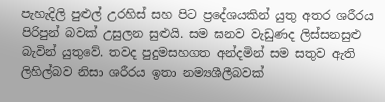පැහැදිලි පුළුල් උරහිස් සහ පිට ප්‍රදේශයකින් යුතු අතර ශරීරය පිරිපුන් බවක් උසුලන සුළුයි. සම ඝනව වැඩුණද ලිස්සනසුළු බැවින් යුතුවේ. තවද පුදුමසහගත අන්දමින් සම සතුව ඇති ලිහිල්බව නිසා ශරීරය ඉතා නම්‍යශීලීබවක්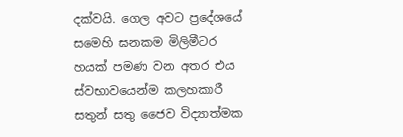දක්වයි. ගෙල අවට ප්‍රදේශයේ සමෙහි ඝනකම මිලිමීටර හයක් පමණ වන අතර එය ස්වභාවයෙන්ම කලහකාරී සතුන් සතු ජෛව විද්‍යාත්මක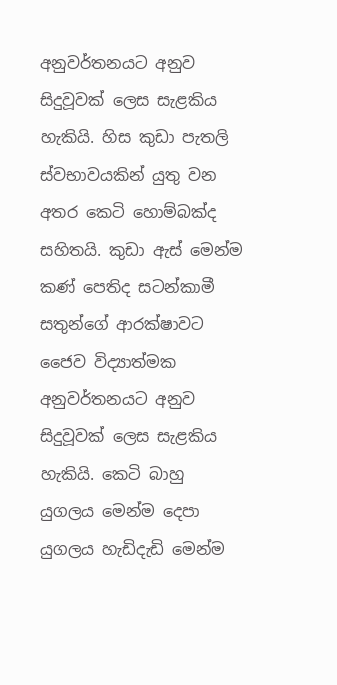අනුවර්තනයට අනුව සිදුවූවක්‌ ලෙස සැළකිය හැකියි. හිස කුඩා පැතලි ස්වභාවයකින් යුතු වන අතර කෙටි හොම්බක්ද සහිතයි. කුඩා ඇස් මෙන්ම කණ් පෙතිද සටන්කාමී සතුන්ගේ ආරක්ෂාවට ජෛව විද්‍යාත්මක අනුවර්තනයට අනුව සිදුවූවක්‌ ලෙස සැළකිය හැකියි. කෙටි බාහු යුගලය මෙන්ම දෙපා යුගලය හැඩිදැඩි මෙන්ම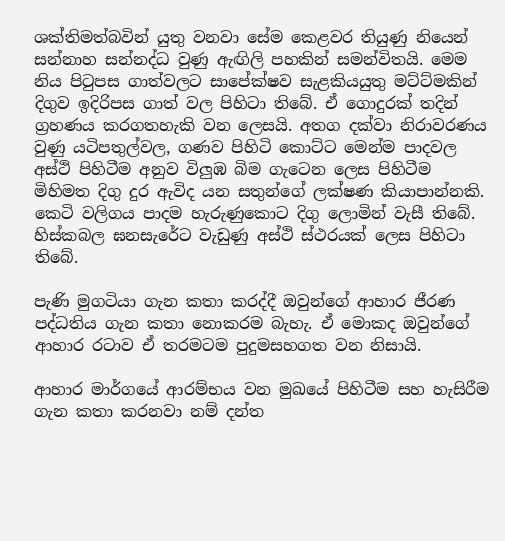ශක්තිමත්බවින් යුතු වනවා සේම කෙළවර තියුණු නියෙන් සන්නාහ සන්නද්ධ වුණු ඇඟිලි පහකින් සමන්විතයි. මෙම නිය පිටුපස ගාත්වලට සාපේක්ෂව සැළකියයුතු මට්ට්මකින් දිගුව ඉදිරිපස ගාත් වල පිහිටා තිබේ. ඒ ගොදුරක් තදින් ග්‍රහණය කරගතහැකි වන ලෙසයි. අතග දක්වා නිරාවරණය වුණු යටිපතුල්වල, ගණව පිහිටි කොට්ට මෙන්ම පාදවල අස්ථි පිහිටීම අනුව විලුඹ බිම ගැටෙන ලෙස පිහිටීම මිහිමත දිගු දුර ඇවිද යන සතුන්ගේ ලක්ෂණ කියාපාන්නකි. කෙටි වලිගය පාදම හැරුණුකොට දිගු ලොමින් වැසී තිබේ. හිස්කබල ඝනසැරේට වැඩුණු අස්ථි ස්ථරයක් ලෙස පිහිටා තිබේ.

පැණි මුගටියා ගැන කතා කරද්දී ඔවුන්ගේ ආහාර ජීරණ පද්ධතිය ගැන කතා නොකරම බැහැ. ඒ මොකද ඔවුන්ගේ ආහාර රටාව ඒ තරමටම පුදුමසහගත වන නිසායි.

ආහාර මාර්ගයේ ආරම්භය වන මුඛයේ පිහිටීම සහ හැසිරීම ගැන කතා කරනවා නම් දන්ත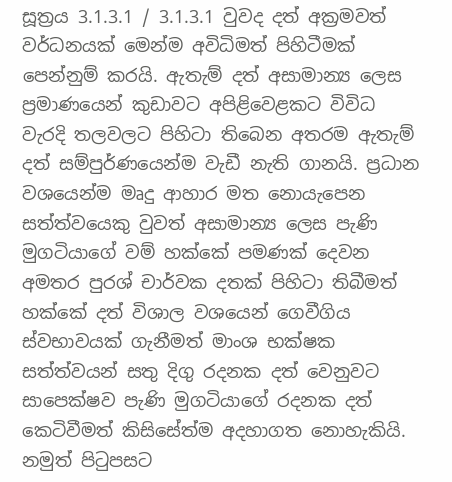සූත්‍රය 3.1.3.1 / 3.1.3.1 වුවද දත් අක්‍රමවත් වර්ධනයක් මෙන්ම අවිධිමත් පිහිටීමක් පෙන්නුම් කරයි. ඇතැම් දත් අසාමාන්‍ය ලෙස ප්‍රමාණයෙන් කුඩාවට අපිළිවෙළකට විවිධ වැරදි තලවලට පිහිටා තිබෙන අතරම ඇතැම් දත් සම්පුර්ණයෙන්ම වැඩී නැති ගානයි. ප්‍රධාන වශයෙන්ම මෘදු ආහාර මත නොයැපෙන සත්ත්වයෙකු වුවත් අසාමාන්‍ය ලෙස පැණි මුගටියාගේ වම් හක්කේ පමණක් දෙවන අමතර පුරශ් චාර්වක දතක් පිහිටා තිබීමත් හක්කේ දත් විශාල වශයෙන් ගෙවීගිය ස්වභාවයක් ගැනීමත් මාංශ භක්ෂක සත්ත්වයන් සතු දිගු රදනක දත් වෙනුවට සාපෙක්ෂව පැණි මුගටියාගේ රදනක දත් කෙටිවීමත් කිසිසේත්ම අදහාගත නොහැකියි. නමුත් පිටුපසට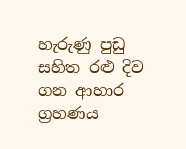හැරුණු පුඩු සහිත රළු දිව ගන ආහාර ග්‍රහණය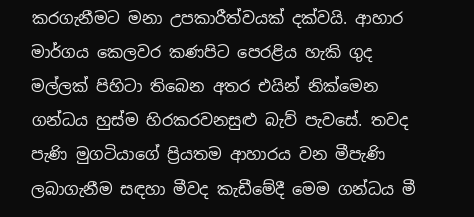කරගැනීමට මනා උපකාරීත්වයක් දක්වයි. ආහාර මාර්ගය කෙලවර කණපිට පෙරළිය හැකි ගුද මල්ලක් පිහිටා තිබෙන අතර එයින් නික්මෙන ගන්ධය හුස්ම හිරකරවනසුළු බැව් පැවසේ. තවද පැණි මුගටියාගේ ප්‍රියතම ආහාරය වන මීපැණි ලබාගැනීම සඳහා මීවද කැඩීමේදී මෙම ගන්ධය මී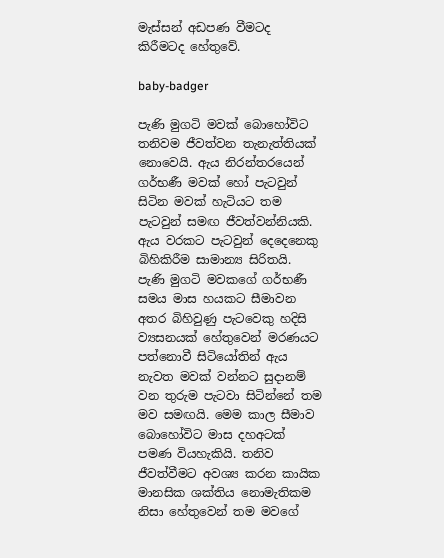මැස්සන් අඩපණ වීමටද කිරීමටද හේතුවේ.

baby-badger

පැණි මුගටි මවක් බොහෝවිට තනිවම ජීවත්වන තැනැත්තියක් නොවෙයි. ඇය නිරන්තරයෙන් ගර්භණී මවක් හෝ පැටවුන් සිටින මවක් හැටියට තම පැටවුන් සමඟ ජීවත්වන්නියකි. ඇය වරකට පැටවුන් දෙදෙනෙකු බිහිකිරීම සාමාන්‍ය සිරිතයි. පැණි මුගටි මවකගේ ගර්භණී සමය මාස හයකට සීමාවන අතර බිහිවුණු පැටවෙකු හදිසි ව්‍යසනයක් හේතුවෙන් මරණයට පත්නොවී සිටියෝතින් ඇය නැවත මවක් වන්නට සුදානම් වන තුරුම පැටවා සිටින්නේ තම මව සමඟයි. මෙම කාල සීමාව බොහෝවිට මාස දහඅටක් පමණ වියහැකියි. තනිව ජීවත්වීමට අවශ්‍ය කරන කායික මානසික ශක්තිය නොමැතිකම නිසා හේතුවෙන් තම මවගේ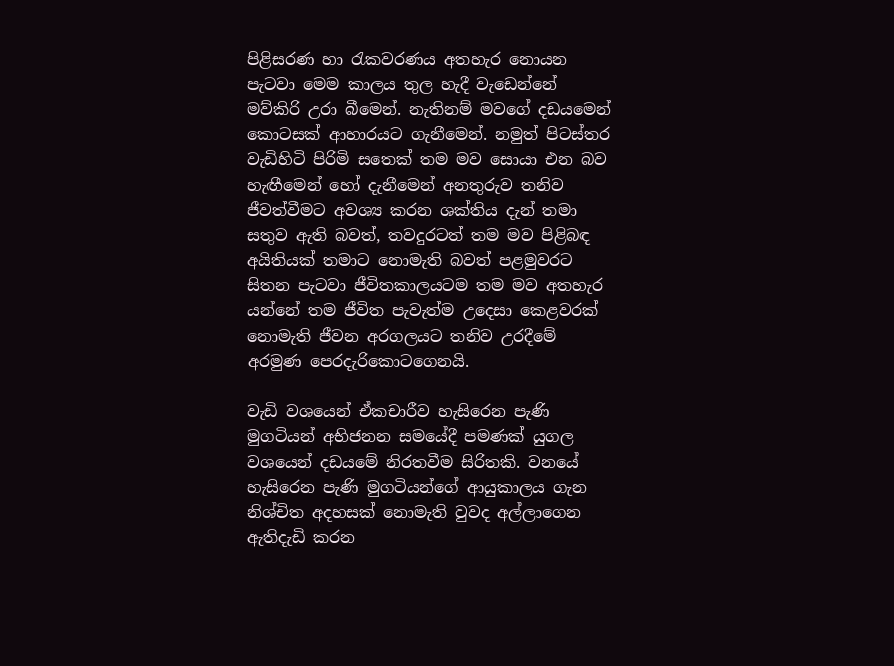පිළිසරණ හා රැකවරණය අතහැර නොයන පැටවා මෙම කාලය තුල හැදී වැඩෙන්නේ මව්කිරි උරා බීමෙන්. නැතිනම් මවගේ දඩයමෙන් කොටසක් ආහාරයට ගැනීමෙන්. නමුත් පිටස්තර වැඩිහිටි පිරිමි සතෙක් තම මව සොයා එන බව හැඟීමෙන් හෝ දැනීමෙන් අනතුරුව තනිව ජීවත්වීමට අවශ්‍ය කරන ශක්තිය දැන් තමා සතුව ඇති බවත්, තවදුරටත් තම මව පිළිබඳ අයිතියක් තමාට නොමැති බවත් පළමුවරට සිතන පැටවා ජීවිතකාලයටම තම මව අතහැර යන්නේ තම ජීවිත පැවැත්ම උදෙසා කෙළවරක් නොමැති ජීවන අරගලයට තනිව උරදීමේ අරමුණ පෙරදැරිකොටගෙනයි.

වැඩි වශයෙන් ඒකචාරීව හැසිරෙන පැණි මුගටියන් අභිජනන සමයේදී පමණක් යුගල වශයෙන් දඩයමේ නිරතවීම සිරිතකි. වනයේ හැසිරෙන පැණි මුගටියන්ගේ ආයුකාලය ගැන නිශ්චිත අදහසක් නොමැති වුවද අල්ලාගෙන ඇතිදැඩි කරන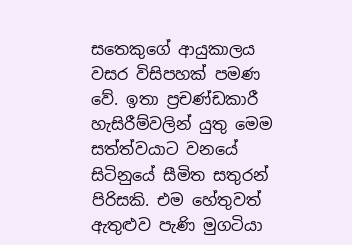සතෙකුගේ ආයුකාලය වසර විසිපහක් පමණ වේ. ඉතා ප්‍රචණ්ඩකාරී හැසිරීම්වලින් යුතු මෙම සත්ත්වයාට වනයේ සිටිනුයේ සීමිත සතුරන් පිරිසකි. එම හේතුවත් ඇතුළුව පැණි මුගටියා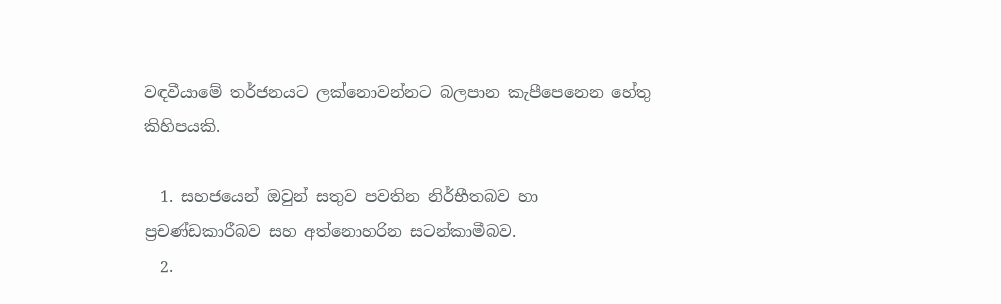වඳවීයාමේ තර්ජනයට ලක්නොවන්නට බලපාන කැපීපෙනෙන හේතු කිහිපයකි.

  1. සහජයෙන් ඔවුන් සතුව පවතින නිර්භීතබව හා ප්‍රචණ්ඩකාරීබව සහ අත්නොහරින සටන්කාමීබව.
  2.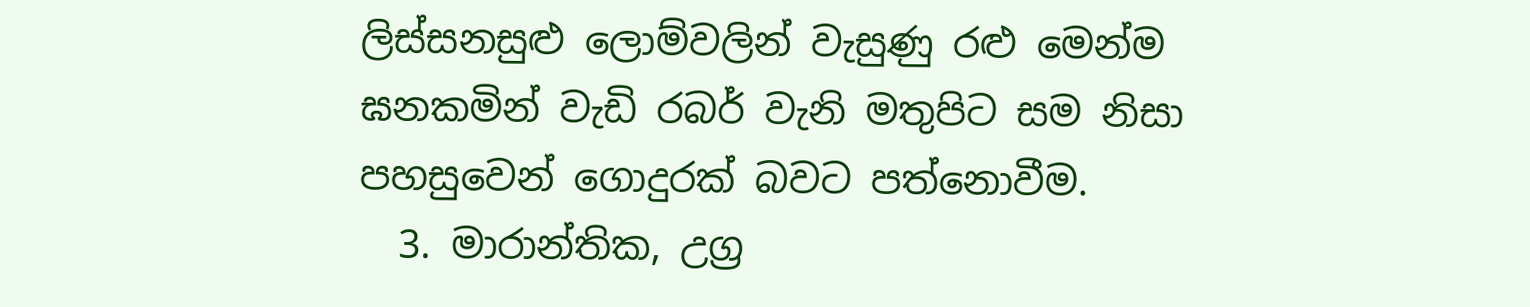ලිස්සනසුළු ලොම්වලින් වැසුණු රළු මෙන්ම ඝනකමින් වැඩි රබර් වැනි මතුපිට සම නිසා පහසුවෙන් ගොදුරක් බවට පත්නොවීම.
  3. මාරාන්තික, උග්‍ර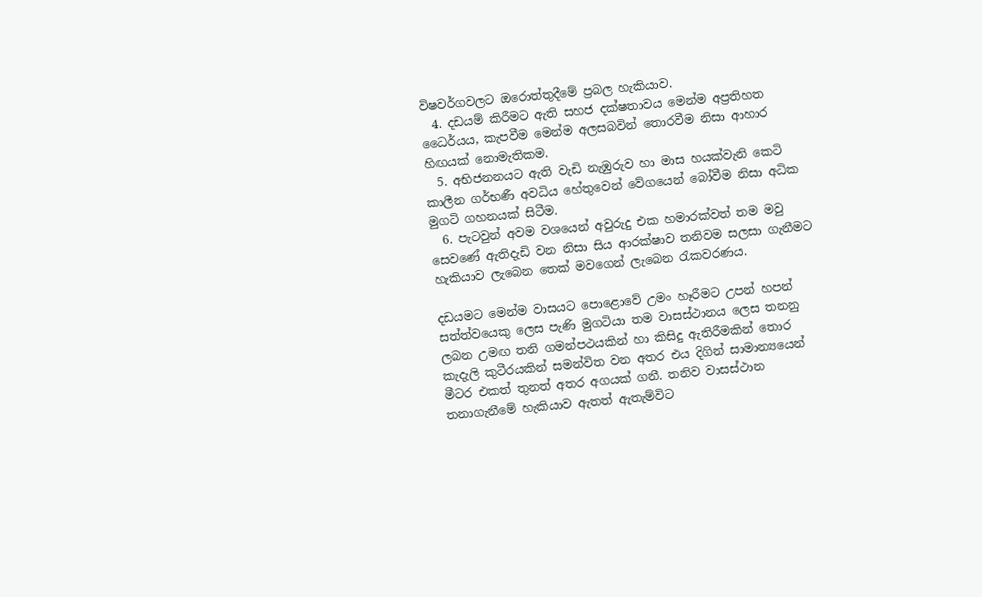විෂවර්ගවලට ඔරොත්තුදීමේ ප්‍රබල හැකියාව.
  4. දඩයම් කිරීමට ඇති සහජ දක්ෂතාවය මෙන්ම අප්‍රතිහත ධෛර්යය, කැපවීම මෙන්ම අලසබවින් තොරවීම නිසා ආහාර හිඟයක් නොමැතිකම.
  5. අභිජනනයට ඇති වැඩි නැඹුරුව හා මාස හයක්වැනි කෙටි කාලීන ගර්භණී අවධිය හේතුවෙන් වේගයෙන් බෝවීම නිසා අධික මුගටි ගහනයක් සිටීම.
  6. පැටවුන් අවම වශයෙන් අවුරුදු එක හමාරක්වත් තම මවු සෙවණේ ඇතිදැඩි වන නිසා සිය ආරක්ෂාව තනිවම සලසා ගැනීමට හැකියාව ලැබෙන තෙක් මවගෙන් ලැබෙන රැකවරණය.

දඩයමට මෙන්ම වාසයට පොළොවේ උමං හෑරීමට උපන් හපන් සත්ත්වයෙකු ලෙස පැණි මුගටියා තම වාසස්ථානය ලෙස තනනු ලබන උමඟ තනි ගමන්පථයකින් හා කිසිදු ඇතිරීමකින් තොර කැදැලි කුටීරයකින් සමන්විත වන අතර එය දිගින් සාමාන්‍යයෙන් මීටර එකත් තුනත් අතර අගයක් ගනී. තනිව වාසස්ථාන තනාගැනීමේ හැකියාව ඇතත් ඇතැම්විට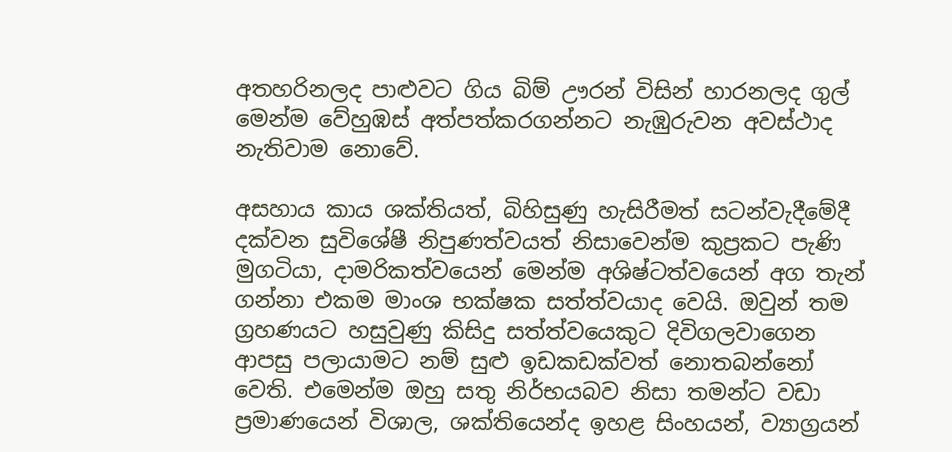අතහරිනලද පාළුවට ගිය බිම් ඌරන් විසින් හාරනලද ගුල් මෙන්ම වේහුඹස් අත්පත්කරගන්නට නැඹුරුවන අවස්ථාද නැතිවාම නොවේ.

අසහාය කාය ශක්තියත්, බිහිසුණු හැසිරීමත් සටන්වැදීමේදී දක්වන සුවිශේෂී නිපුණත්වයත් නිසාවෙන්ම කුප්‍රකට පැණි මුගටියා, දාමරිකත්වයෙන් මෙන්ම අශිෂ්ටත්වයෙන් අග තැන් ගන්නා එකම මාංශ භක්ෂක සත්ත්වයාද වෙයි. ඔවුන් තම ග්‍රහණයට හසුවුණු කිසිදු සත්ත්වයෙකුට දිවිගලවාගෙන ආපසු පලායාමට නම් සුළු ඉඩකඩක්වත් නොතබන්නෝ වෙති. එමෙන්ම ඔහු සතු නිර්භයබව නිසා තමන්ට වඩා ප්‍රමාණයෙන් විශාල, ශක්තියෙන්ද ඉහළ සිංහයන්, ව්‍යාග්‍රයන්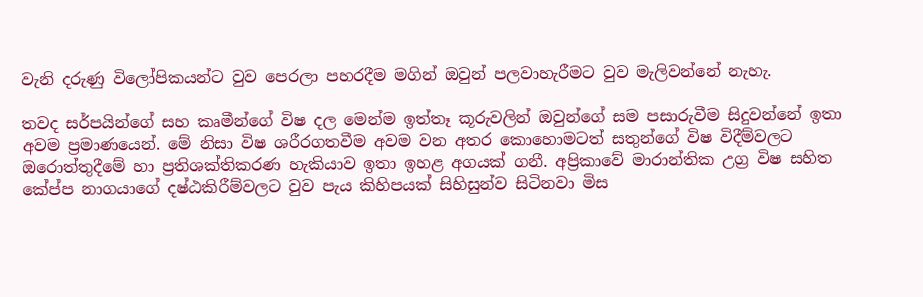වැනි දරුණු විලෝපිකයන්ට වුව පෙරලා පහරදීම මගින් ඔවුන් පලවාහැරීමට වුව මැලිවන්නේ නැහැ.

තවද සර්පයින්ගේ සහ කෘමීන්ගේ විෂ දල මෙන්ම ඉත්තෑ කූරුවලින් ඔවුන්ගේ සම පසාරුවීම සිදුවන්නේ ඉතා අවම ප්‍රමාණයෙන්. මේ නිසා විෂ ශරීරගතවීම අවම වන අතර කොහොමටත් සතුන්ගේ විෂ විදීම්වලට ඔරොත්තුදීමේ හා ප්‍රතිශක්තිකරණ හැකියාව ඉතා ඉහළ අගයක් ගනී. අප්‍රිකාවේ මාරාන්තික උග්‍ර විෂ සහිත කේප්ප නාගයාගේ දෂ්ඨකිරීම්වලට වුව පැය කිහිපයක් සිහිසුන්ව සිටිනවා මිස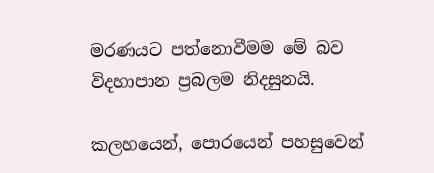මරණයට පත්නොවීමම මේ බව විදහාපාන ප්‍රබලම නිදසුනයි.

කලහයෙන්, පොරයෙන් පහසුවෙන්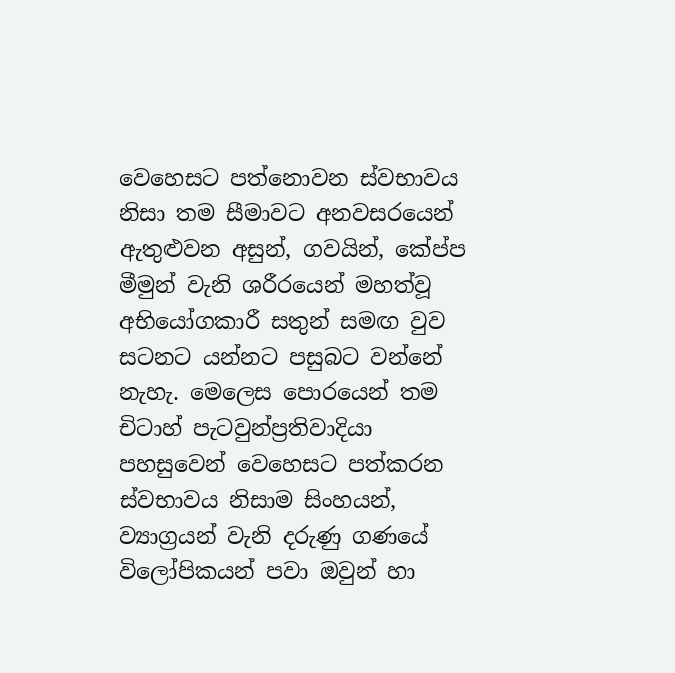වෙහෙසට පත්නොවන ස්වභාවය නිසා තම සීමාවට අනවසරයෙන් ඇතුළුවන අසුන්, ගවයින්, කේප්ප මීමුන් වැනි ශරීරයෙන් මහත්වූ අභියෝගකාරී සතුන් සමඟ වුව සටනට යන්නට පසුබට වන්නේ නැහැ. මෙලෙස පොරයෙන් තම චිටාහ් පැටවුන්ප්‍රතිවාදියා පහසුවෙන් වෙහෙසට පත්කරන ස්වභාවය නිසාම සිංහයන්, ව්‍යාග්‍රයන් වැනි දරුණු ගණයේ විලෝපිකයන් පවා ඔවුන් හා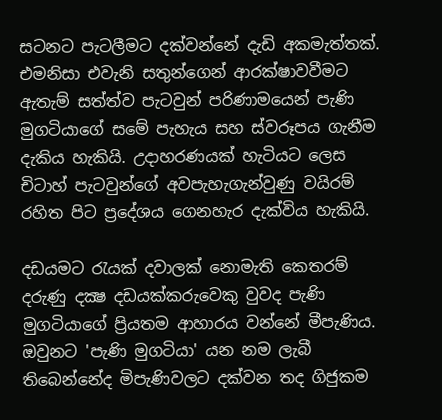සටනට පැටලීමට දක්වන්නේ දැඩි අකමැත්තක්. එමනිසා එවැනි සතුන්ගෙන් ආරක්ෂාවවීමට ඇතැම් සත්ත්ව පැටවුන් පරිණාමයෙන් පැණි මුගටියාගේ සමේ පැහැය සහ ස්වරූපය ගැනීම දැකිය හැකියි. උදාහරණයක් හැටියට ලෙස චිටාහ් පැටවුන්ගේ අවපැහැගැන්වුණු වයිරම් රහිත පිට ප්‍රදේශය ගෙනහැර දැක්විය හැකියි.

දඩයමට රැයක් දවාලක් නොමැති කෙතරම් දරුණු දක්‍ෂ දඩයක්කරුවෙකු වුවද පැණි මුගටියාගේ ප්‍රියතම ආහාරය වන්නේ මීපැණිය. ඔවුනට 'පැණි මුගටියා' යන නම ලැබී තිබෙන්නේද මිපැණිවලට දක්වන තද ගිජුකම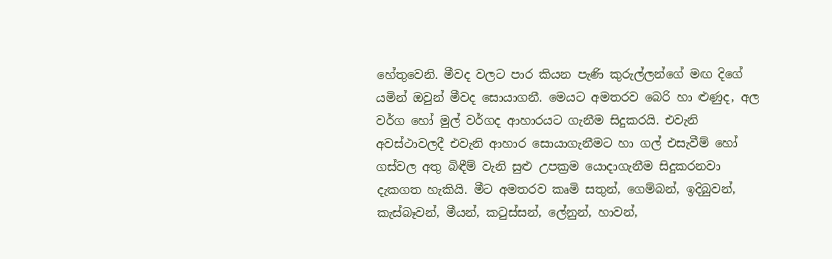හේතුවෙනි. මීවද වලට පාර කියන පැණි කුරුල්ලන්ගේ මඟ දිගේ යමින් ඔවුන් මීවද සොයාගනී. මෙයට අමතරව බෙරි හා ළුණුද, අල වර්ග හෝ මුල් වර්ගද ආහාරයට ගැනීම සිදුකරයි. එවැනි අවස්ථාවලදී එවැනි ආහාර සොයාගැනීමට හා ගල් එසැවීම් හෝ ගස්වල අතු බිඳීම් වැනි සුළු උපක්‍රම යොදාගැනීම සිදුකරනවා දැකගත හැකියි. මීට අමතරව කෘමි සතුන්, ගෙම්බන්, ඉදිබුවන්, කැස්බෑවන්, මීයන්, කටුස්සන්, ලේනුන්, හාවන්,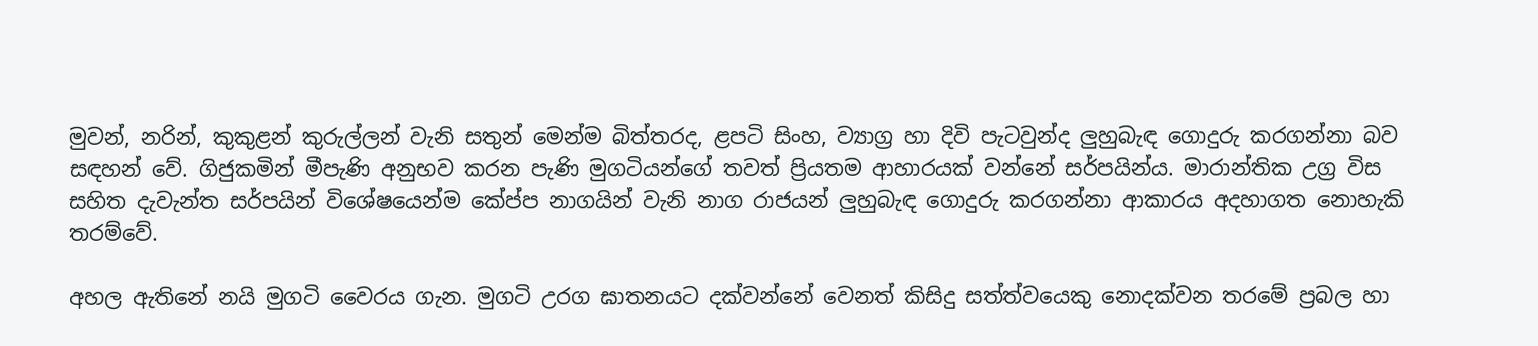මුවන්, නරින්, කුකුළන් කුරුල්ලන් වැනි සතුන් මෙන්ම බිත්තරද, ළපටි සිංහ, ව්‍යාග්‍ර හා දිවි පැටවුන්ද ලුහුබැඳ ගොදුරු කරගන්නා බව සඳහන් වේ. ගිජුකමින් මීපැණි අනුභව කරන පැණි මුගටියන්ගේ තවත් ප්‍රියතම ආහාරයක්‌ වන්නේ සර්පයින්ය. මාරාන්තික උග්‍ර විස සහිත දැවැන්ත සර්පයින් විශේෂයෙන්ම කේප්ප නාගයින් වැනි නාග රාජයන් ලුහුබැඳ ගොදුරු කරගන්නා ආකාරය අදහාගත නොහැකි තරම්වේ.

අහල ඇතිනේ නයි මුගටි වෛරය ගැන. මුගටි උරග ඝාතනයට දක්වන්නේ වෙනත් කිසිදු සත්ත්වයෙකු නොදක්වන තරමේ ප්‍රබල හා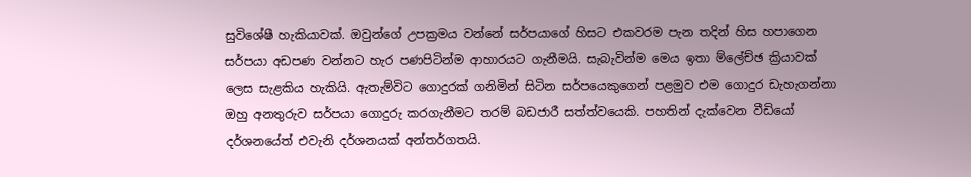සුවිශේෂී හැකියාවක්. ඔවුන්ගේ උපක්‍රමය වන්නේ සර්පයාගේ හිසට එකවරම පැන තදින් හිස හපාගෙන සර්පයා අඩපණ වන්නට හැර පණපිටින්ම ආහාරයට ගැනීමයි. සැබැවින්ම මෙය ඉතා ම්ලේච්ඡ ක්‍රියාවක් ලෙස සැළකිය හැකියි. ඇතැම්විට ගොදුරක් ගනිමින් සිටින සර්පයෙකුගෙන් පළමුව එම ගොදුර ඩැහැගන්නා ඔහු අනතුරුව සර්පයා ගොදුරු කරගැනීමට තරම් බඩජාරී සත්ත්වයෙකි. පහතින් දැක්වෙන වීඩියෝ දර්ශනයේත් එවැනි දර්ශනයක් අන්තර්ගතයි.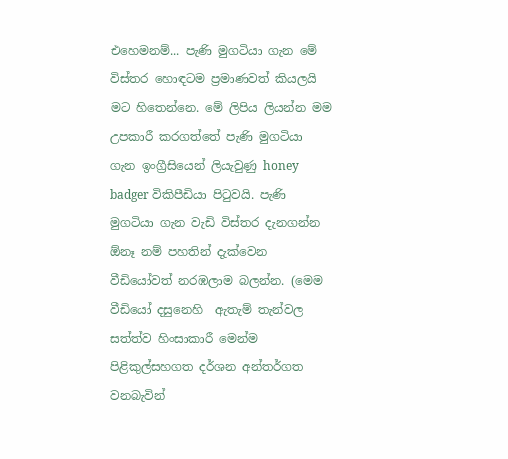එහෙමනම්... පැණි මුගටියා ගැන මේ විස්තර හොඳටම ප්‍රමාණවත් කියලයි මට හිතෙන්නෙ. මේ ලිපිය ලියන්න මම උපකාරී කරගත්තේ පැණි මුගටියා ගැන ඉංග්‍රීසියෙන් ලියැවුණු honey badger විකිපීඩියා පිටුවයි. පැණි මුගටියා ගැන වැඩි විස්තර දැනගන්න ඕනෑ නම් පහතින් දැක්වෙන වීඩියෝවත් නරඹලාම බලන්න. (මෙම වීඩියෝ දසුනෙහි  ඇතැම් තැන්වල සත්ත්ව හිංසාකාරී මෙන්ම පිළිකුල්සහගත දර්ශන අන්තර්ගත වනබැවින්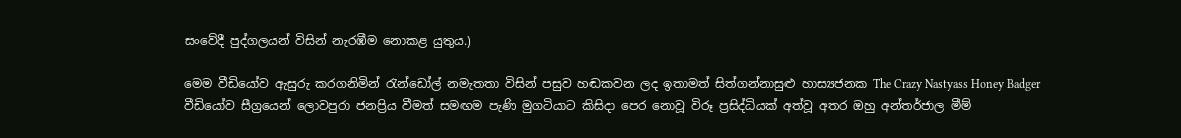සංවේදී පුද්ගලයන් විසින් නැරඹීම නොකළ යුතුය.)

මෙම වීඩියෝව ඇසුරු කරගනිමින් රැන්ඩෝල් නමැතතා විසින් පසුව හඬකවන ලද ඉතාමත් සිත්ගන්නාසුළු හාස්‍යජනක The Crazy Nastyass Honey Badger වීඩියෝව සීග්‍රයෙන් ලොවපුරා ජනප්‍රිය වීමත් සමඟම පැණි මුගටියාට කිසිදා පෙර නොවූ විරූ ප්‍රසිද්ධියක් අත්වූ අතර ඔහු අන්තර්ජාල මීම්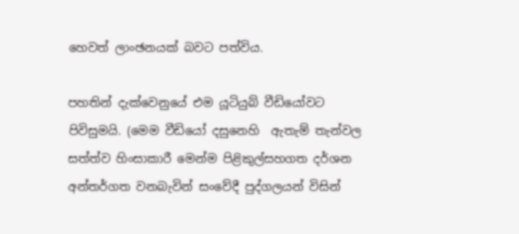හෙවත් ලාංඡනයක් බවට‍ පත්විය.

පහතින් දැක්වෙනුයේ එම යූටියුබ් වීඩියෝවට පිවිසුමයි. (මෙම වීඩියෝ දසුනෙහි  ඇතැම් තැන්වල සත්ත්ව හිංසාකාරී මෙන්ම පිළිකුල්සහගත දර්ශන අන්තර්ගත වනබැවින් සංවේදී පුද්ගලයන් විසින්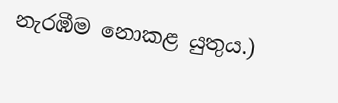නැරඹීම නොකළ යුතුය.)